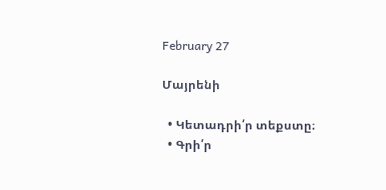February 27

Մայրենի

  • Կետադրի՛ր տեքստը։
  • Գրի՛ր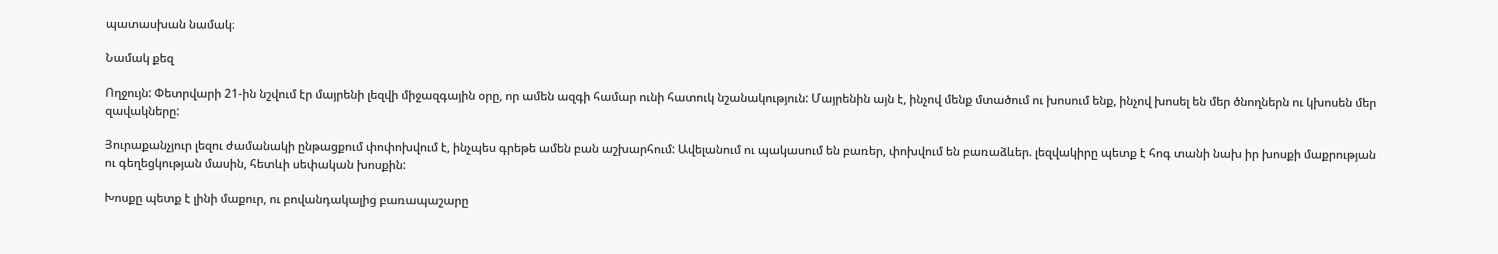պատասխան նամակ։

Նամակ քեզ

Ողջույն: Փետրվարի 21-ին նշվում էր մայրենի լեզվի միջազգային օրը, որ ամեն ազգի համար ունի հատուկ նշանակություն: Մայրենին այն է, ինչով մենք մտածում ու խոսում ենք, ինչով խոսել են մեր ծնողներն ու կխոսեն մեր զավակները:

Յուրաքանչյուր լեզու ժամանակի ընթացքում փոփոխվում է, ինչպես գրեթե ամեն բան աշխարհում: Ավելանում ու պակասում են բառեր, փոխվում են բառաձևեր. լեզվակիրը պետք է հոգ տանի նախ իր խոսքի մաքրության ու գեղեցկության մասին, հետևի սեփական խոսքին:

Խոսքը պետք է լինի մաքուր, ու բովանդակալից բառապաշարը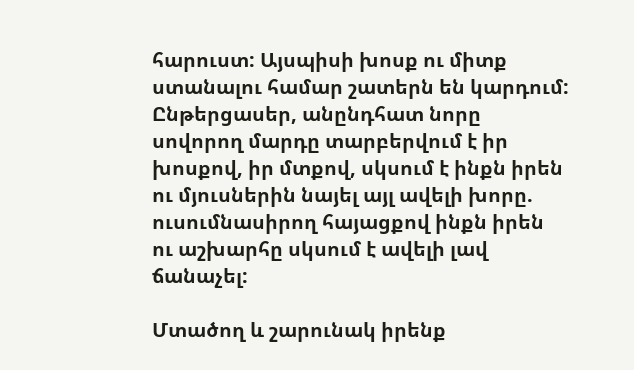հարուստ: Այսպիսի խոսք ու միտք ստանալու համար շատերն են կարդում: Ընթերցասեր, անընդհատ նորը սովորող մարդը տարբերվում է իր խոսքով, իր մտքով, սկսում է ինքն իրեն ու մյուսներին նայել այլ ավելի խորը. ուսումնասիրող հայացքով ինքն իրեն ու աշխարհը սկսում է ավելի լավ ճանաչել:

Մտածող և շարունակ իրենք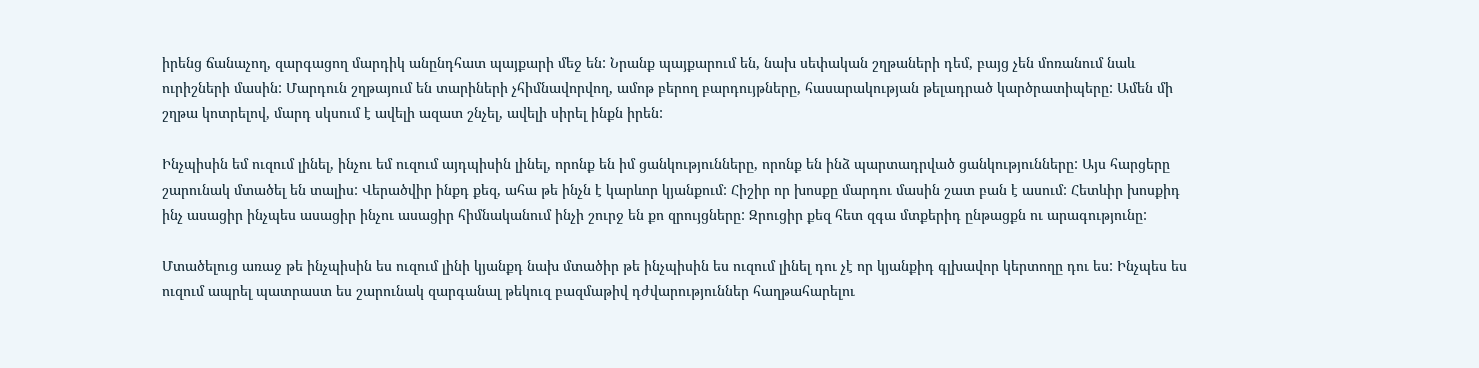իրենց ճանաչող, զարգացող մարդիկ անընդհատ պայքարի մեջ են: Նրանք պայքարում են, նախ սեփական շղթաների դեմ, բայց չեն մոռանում նաև ուրիշների մասին: Մարդուն շղթայում են տարիների չհիմնավորվող, ամոթ բերող բարդույթները, հասարակության թելադրած կարծրատիպերը: Ամեն մի շղթա կոտրելով, մարդ սկսում է ավելի ազատ շնչել, ավելի սիրել ինքն իրեն:

Ինչպիսին եմ ուզում լինել, ինչու եմ ուզում այդպիսին լինել, որոնք են իմ ցանկությունները, որոնք են ինձ պարտադրված ցանկությունները: Այս հարցերը շարունակ մտածել են տալիս: Վերածվիր ինքդ քեզ, ահա թե ինչն է կարևոր կյանքում: Հիշիր որ խոսքը մարդու մասին շատ բան է ասում: Հետևիր խոսքիդ ինչ ասացիր ինչպես ասացիր ինչու ասացիր հիմնականում ինչի շուրջ են քո զրույցները: Զրուցիր քեզ հետ զգա մտքերիդ ընթացքն ու արագությունը:

Մտածելուց առաջ թե ինչպիսին ես ուզում լինի կյանքդ նախ մտածիր թե ինչպիսին ես ուզում լինել դու չէ որ կյանքիդ գլխավոր կերտողը դու ես: Ինչպես ես ուզում ապրել պատրաստ ես շարունակ զարգանալ թեկուզ բազմաթիվ դժվարություններ հաղթահարելու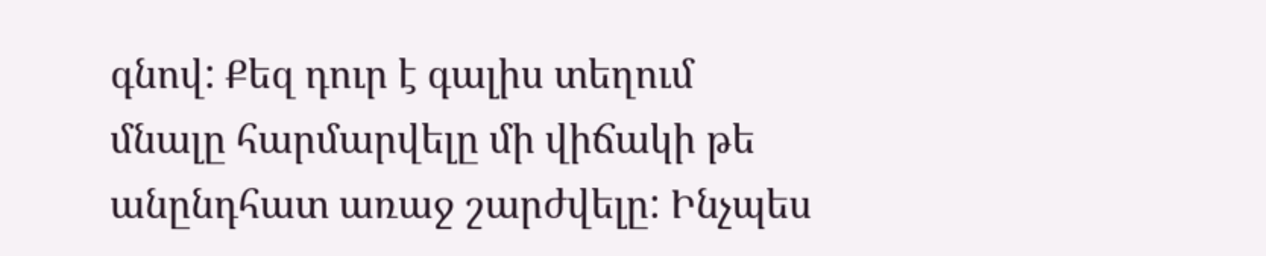գնով: Քեզ դուր է գալիս տեղում մնալը հարմարվելը մի վիճակի թե անընդհատ առաջ շարժվելը: Ինչպես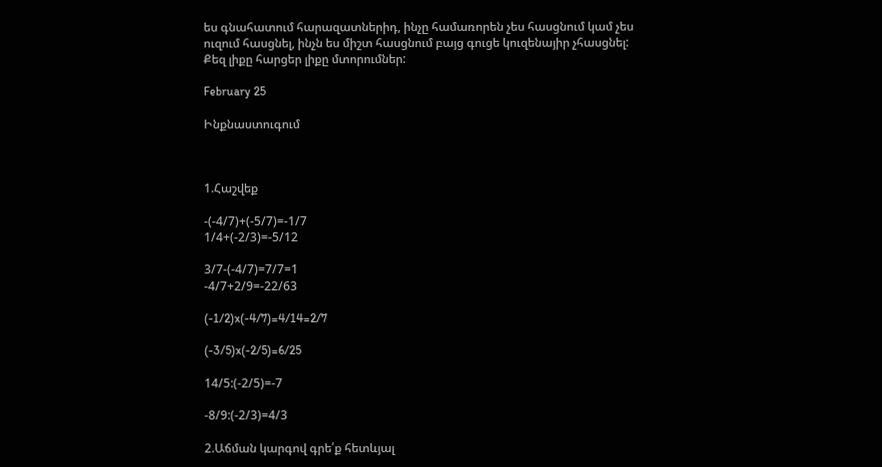ես գնահատում հարազատներիդ, ինչը համառորեն չես հասցնում կամ չես ուզում հասցնել, ինչն ես միշտ հասցնում բայց գուցե կուզենայիր չհասցնել: Քեզ լիքը հարցեր լիքը մտորումներ:

February 25

Ինքնաստուգում



1.Հաշվեք

-(-4/7)+(-5/7)=-1/7
1/4+(-2/3)=-5/12

3/7-(-4/7)=7/7=1
-4/7+2/9=-22/63

(-1/2)x(-4/7)=4/14=2/7

(-3/5)x(-2/5)=6/25

14/5:(-2/5)=-7

-8/9:(-2/3)=4/3

2.Աճման կարգով գրե՛ք հետևյալ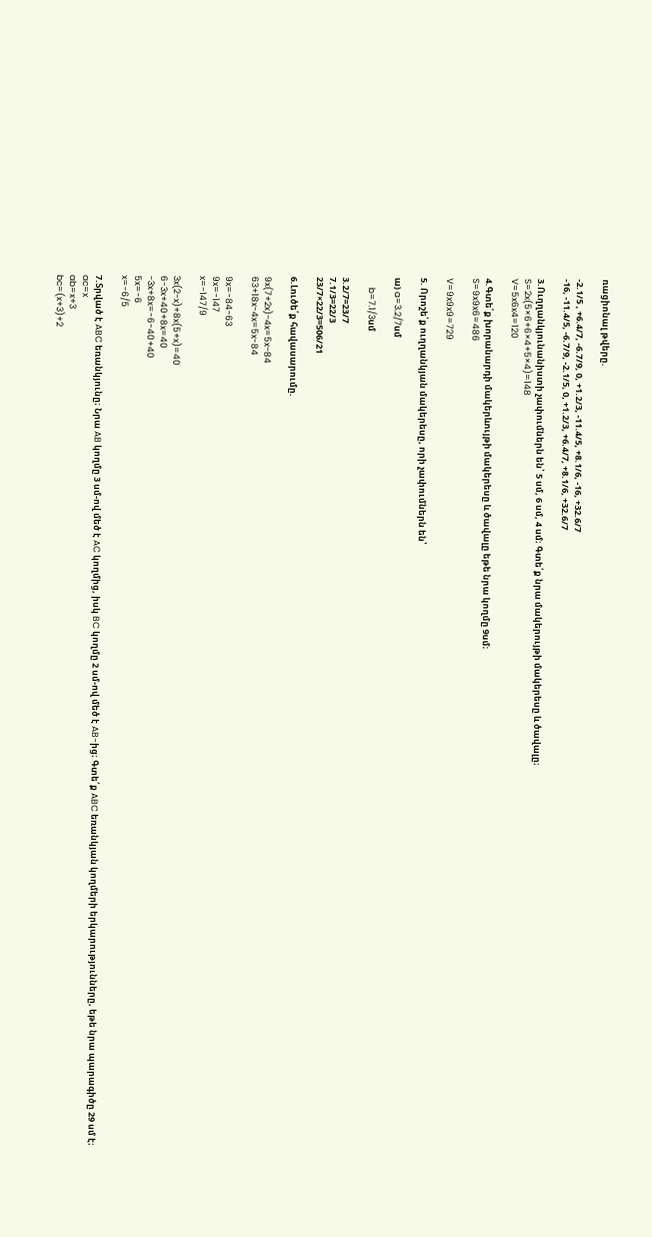ռացիոնալ թվերը.

-2.1/5 , +6.4/7, -6.7/9, 0, +1.2/3, -11.4/5, +8.1/6, -16, +32.6/7
-16, -11.4/5, -6.7/9, -2.1/5, 0, +1.2/3, +6.4/7, +8.1/6, +32.6/7

3.Ուղղանկյունանիստի չափումներն են՝ 5 սմ, 6 սմ, 4 սմ։ Գտե՛ք նրա մակերույթի մակերեսը և ծավալը։
S=2x(5×6+6×4+5×4)=148
V=5x6x4=120

4.Գտե՛ք խորանարդի մակերևույթի մակերեսը և ծավալը եթե նրա կողմը 9սմ։
S=9x9x6=486

V=9x9x9=729

5. Որոշե՛ք ուղղանկյան մակերեսը, որի չափումներն են՝

ա) a=3.2/7սմ

     b=7.1/3սմ

3.2/7=23/7
7.1/3=22/3
23/7×22/3=506/21

6.Լուծե՛ք հավասարումը.

9x(7+2x)−4x=5x−84
63+18x-4x=5x-84

9x=-84-63
9x=-147
x=-147/9

3x(2-x)+8x(5+x)=40
6-3x+40+8x=40
-3x+8x=-6-40+40
5x=-6
x=-6/5

7.Տրված է ABC եռանկյունը։ Նրա AB կողմը 3 սմ-ով մեծ է AC կողմից, իսկ BC կողմը 2 սմ-ով մեծ է AB-ից։ Գտե՛ք ABC եռանկյան կողմերի երկարությունները, եթե նրա պարագիծը 29 սմ է։
ac=x
ab=x+3
bc=(x+3)+2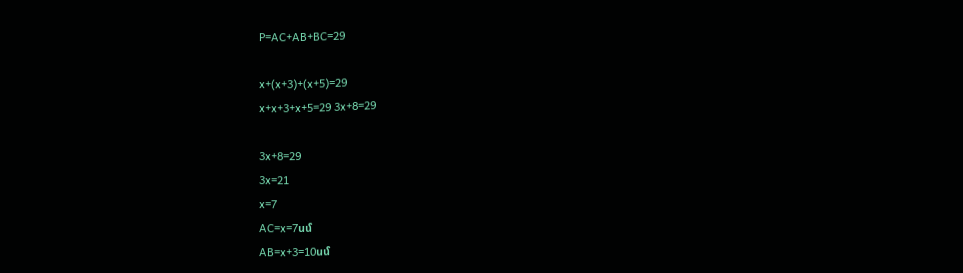P=AC+AB+BC=29

x+(x+3)+(x+5)=29
x+x+3+x+5=29 3x+8=29

3x+8=29
3x=21
x=7
AC=x=7սմ
AB=x+3=10սմ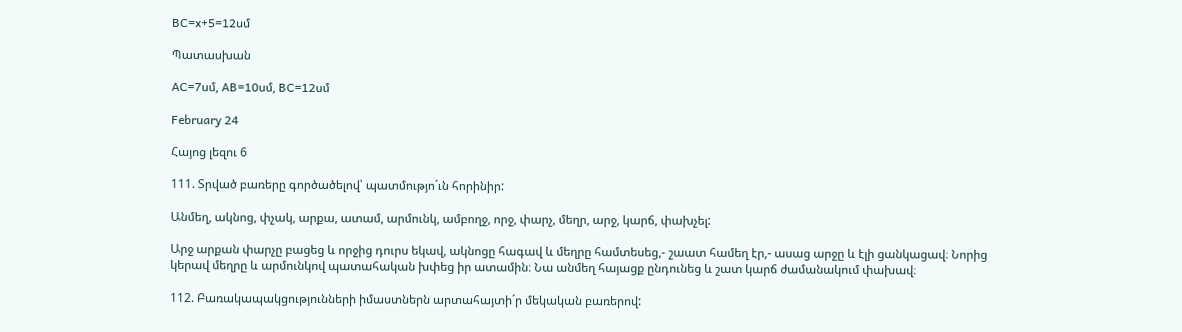BC=x+5=12սմ

Պատասխան

AC=7սմ, AB=10սմ, BC=12սմ

February 24

Հայոց լեզու 6

111. Տրված բառերը գործածելով՝ պատմությո´ւն հորինիր:

Անմեղ, ակնոց, փչակ, արքա, ատամ, արմունկ, ամբողջ, որջ, փարչ, մեղր, արջ, կարճ, փախչել:

Արջ արքան փարչը բացեց և որջից դուրս եկավ, ակնոցը հագավ և մեղրը համտեսեց,- շաատ համեղ էր,- ասաց արջը և էլի ցանկացավ։ Նորից կերավ մեղրը և արմունկով պատահական խփեց իր ատամին։ Նա անմեղ հայացք ընդունեց և շատ կարճ ժամանակում փախավ։

112. Բառակապակցությունների իմաստներն արտահայտի´ր մեկական բառերով: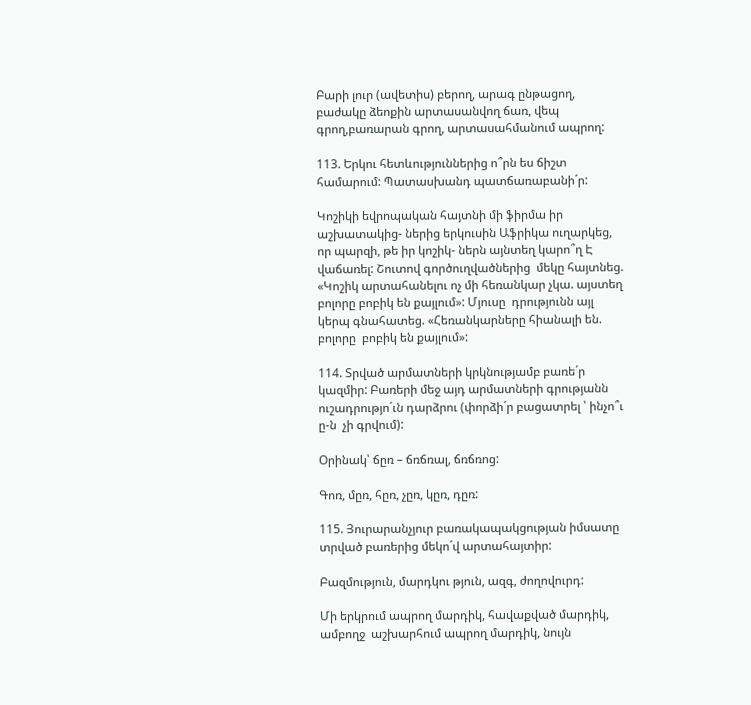Բարի լուր (ավետիս) բերող, արագ ընթացող, բաժակը ձեոքին արտասանվող ճառ, վեպ  գրող,բառարան գրող, արտասահմանում ապրող:

113. Երկու հետևություններից ո՞րն ես ճիշտ համարում: Պատասխանդ պատճառաբանի´ր:

Կոշիկի եվրոպական հայտնի մի ֆիրմա իր աշխատակից- ներից երկուսին Աֆրիկա ուղարկեց, որ պարզի, թե իր կոշիկ- ներն այնտեղ կարո՞ղ Է վաճառել: Շուտով գործուղվածներից  մեկը հայտնեց. «Կոշիկ արտահանելու ոչ մի հեռանկար չկա. այստեղ բոլորը բոբիկ են քայլում»: Մյուսը  դրությունն այլ կերպ գնահատեց. «Հեռանկարները հիանալի են. բոլորը  բոբիկ են քայլում»:

114. Տրված արմատների կրկնությամբ բառե´ր կազմիր: Բառերի մեջ այդ արմատների գրությանն ուշադրությո´ւն դարձրու (փորձի´ր բացատրել ՝ ինչո՞ւ ը-ն  չի գրվում):

Օրինակ՝ ճըռ – ճռճռալ, ճռճռոց:

Գոռ, մըռ, հըռ, չըռ, կըռ, դըռ:

115. Յուրարանչյուր բառակապակցության իմսատը տրված բառերից մեկո´վ արտահայտիր:

Բազմություն, մարդկու թյուն, ազգ, ժողովուրդ:

Մի երկրում ապրող մարդիկ, հավաքված մարդիկ, ամբողջ  աշխարհում ապրող մարդիկ, նույն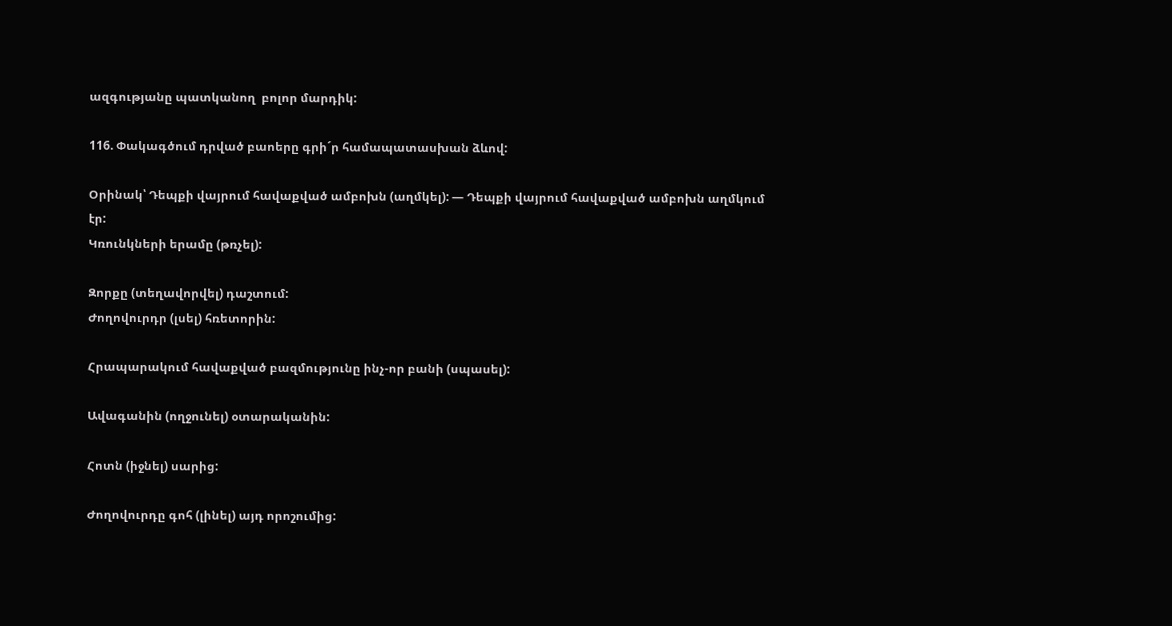ազգությանը պատկանող  բոլոր մարդիկ:

116. Փակագծում դրված բաոերը գրի´ր համապատասխան ձևով:

Օրինակ՝ Դեպքի վայրում հավաքված ամբոխն (աղմկել): — Դեպքի վայրում հավաքված ամբոխն աղմկում էր:
Կռունկների երամը (թռչել):

Զորքը (տեղավորվել) դաշտում:
Ժողովուրդր (լսել) հռետորին:

Հրապարակում հավաքված բազմությունը ինչ-որ բանի (սպասել):

Ավագանին (ողջունել) օտարականին:

Հոտն (իջնել) սարից:

Ժողովուրդը գոհ (լինել) այդ որոշումից: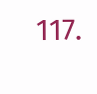117.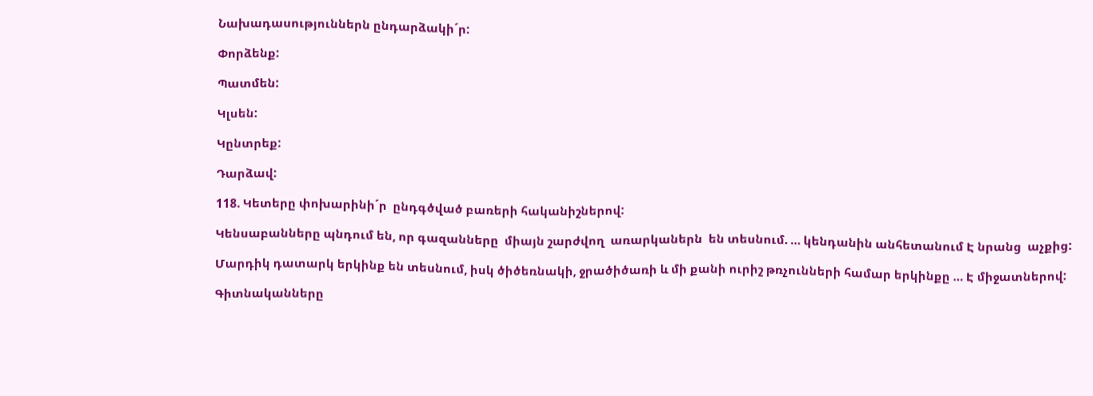Նախադասություններն ընդարձակի´ր:

Փորձենք:

Պատմեն:

Կլսեն:

Կընտրեք:

Դարձավ:

118. Կետերը փոխարինի´ր  ընդգծված բառերի հականիշներով:

Կենսաբանները պնդում են, որ գազանները  միայն շարժվող  առարկաներն  են տեսնում. … կենդանին անհետանում Է նրանց  աչքից:

Մարդիկ դատարկ երկինք են տեսնում, իսկ ծիծեռնակի, ջրածիծառի և մի քանի ուրիշ թռչունների համար երկինքը … Է միջատներով:

Գիտնականները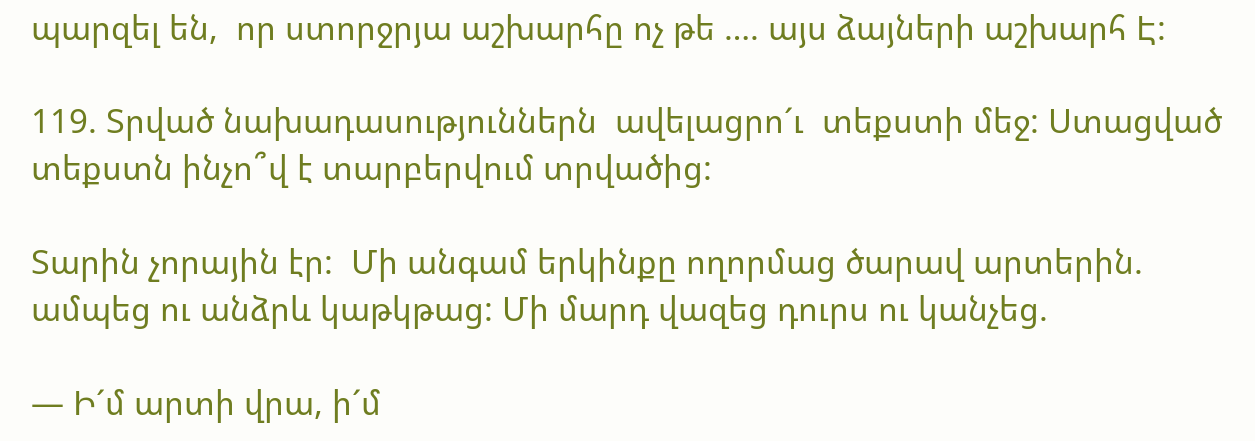պարզել են,  որ ստորջրյա աշխարհը ոչ թե …. այս ձայների աշխարհ Է:

119. Տրված նախադասություններն  ավելացրո´ւ  տեքստի մեջ: Ստացված տեքստն ինչո՞վ է տարբերվում տրվածից:

Տարին չորային էր:  Մի անգամ երկինքը ողորմաց ծարավ արտերին. ամպեց ու անձրև կաթկթաց: Մի մարդ վազեց դուրս ու կանչեց.

— Ի´մ արտի վրա, ի´մ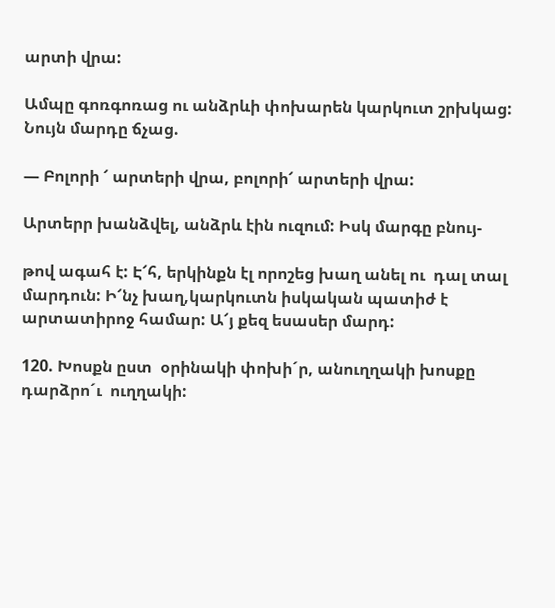արտի վրա:

Ամպը գոռգոռաց ու անձրևի փոխարեն կարկուտ շրխկաց: Նույն մարդը ճչաց.

— Բոլորի ՜ արտերի վրա, բոլորի՜ արտերի վրա:

Արտերր խանձվել, անձրև էին ուզում: Իսկ մարգը բնույ-

թով ագահ է: Է՜հ, երկինքն էլ որոշեց խաղ անել ու  դալ տալ մարդուն: Ի՜նչ խաղ,կարկուտն իսկական պատիժ է արտատիրոջ համար: Ա՜յ քեզ եսասեր մարդ:

120. Խոսքն ըստ  օրինակի փոխի´ր, անուղղակի խոսքը դարձրո´ւ  ուղղակի: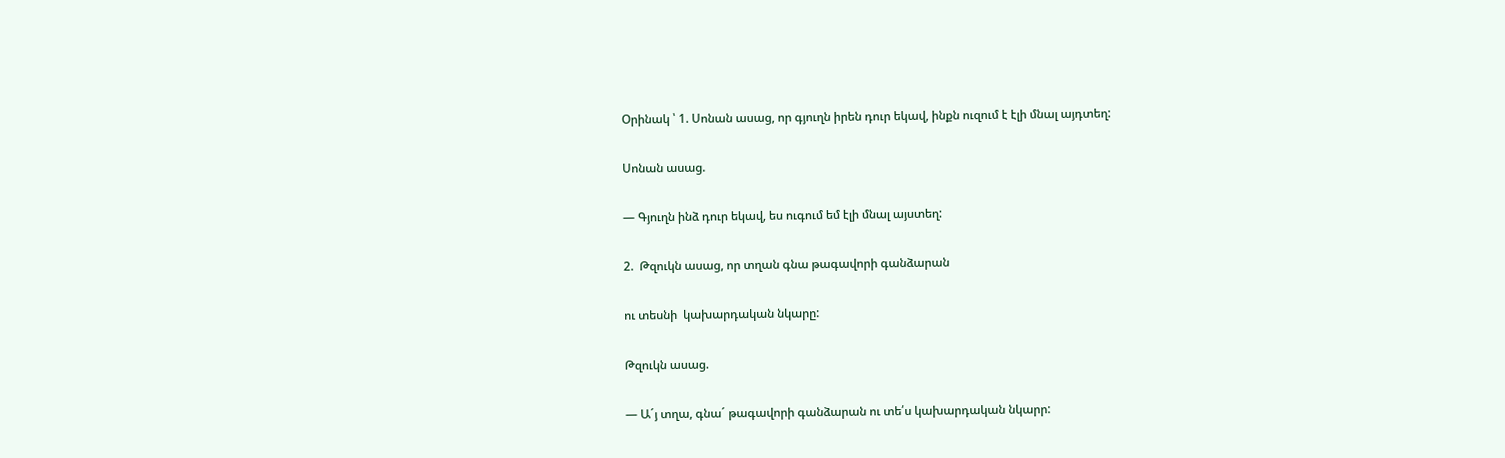Օրինակ ՝ 1. Սոնան ասաց, որ գյուղն իրեն դուր եկավ, ինքն ուզում է էլի մնալ այդտեղ:

Սոնան ասաց.

— Գյուղն ինձ դուր եկավ, ես ուգում եմ էլի մնալ այստեղ:

2.  Թզուկն ասաց, որ տղան գնա թագավորի գանձարան

ու տեսնի  կախարդական նկարը:

Թզուկն ասաց.

— Ա´յ տղա, գնա´ թագավորի գանձարան ու տե՛ս կախարդական նկարր: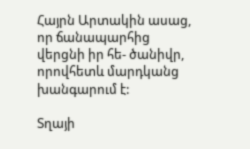Հայրն Արտակին ասաց,  որ ճանապարհից վերցնի իր հե- ծանիվր, որովհետև մարդկանց խանգարում է:

Տղայի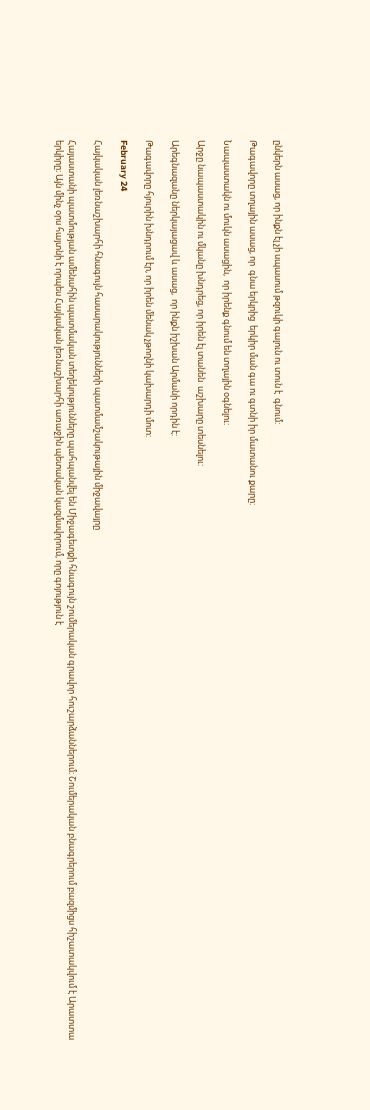ընկերն ասաց, որ ինքն էլ չի սպասում թզուկի գալուն ու տուն է  գնում:

Թագավորը տղային ասաց, որ  գնա երկրից  երկիր ման գա ու գտնի իր մատանու քարը:

Նապաստակն ու մուկն ասացին,  որ իրենք գնում են տղային օգնելու:

Արջը նապաստակին ու մկանը խնդրեց, որ իրեն էլ տանեն  աշխարը տեսնելու:

Արեգնազանը ներկայացավ և ասաց,  որ ինքն իշխան Արմանի որդին է:

Թագավորը հյուրին խնդրում էր, որ իրեն մենակ չթողնի կախարդի մոտ:

February 24

Հայկական լեռնաշխարհի հնագույն հասարակությունների պատմամշակութային միջավայրը

Հայաստանի պատմության ամենահին պատմական տեղեկությունները պահպանվել են Միջագետքի հնագույն շումերական գրավոր հուշարձաններում։ Շումերական բնագրերում բազմիցս հիշատակվում է Արատտա երկիրը։ Այն մինչ օրս հայտնի է որպես Հայկական լեռնաշխարհի առաջին պետական կազմավորում, որը գոյություն է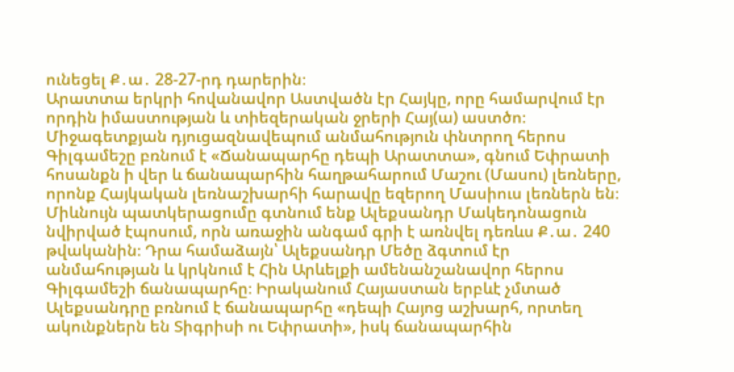ունեցել Ք․ա․ 28-27-րդ դարերին։
Արատտա երկրի հովանավոր Աստվածն էր Հայկը, որը համարվում էր որդին իմաստության և տիեզերական ջրերի Հայ(ա) աստծո։ Միջագետքյան դյուցազնավեպում անմահություն փնտրող հերոս Գիլգամեշը բռնում է «Ճանապարհը դեպի Արատտա», գնում Եփրատի հոսանքն ի վեր և ճանապարհին հաղթահարում Մաշու (Մասու) լեռները, որոնք Հայկական լեռնաշխարհի հարավը եզերող Մասիուս լեռներն են։
Միևնույն պատկերացումը գտնում ենք Ալեքսանդր Մակեդոնացուն նվիրված էպոսում, որն առաջին անգամ գրի է առնվել դեռևս Ք․ա․ 240 թվականին։ Դրա համաձայն՝ Ալեքսանդր Մեծը ձգտում էր անմահության և կրկնում է Հին Արևելքի ամենանշանավոր հերոս Գիլգամեշի ճանապարհը։ Իրականում Հայաստան երբևէ չմտած Ալեքսանդրը բռնում է ճանապարհը «դեպի Հայոց աշխարհ, որտեղ ակունքներն են Տիգրիսի ու Եփրատի», իսկ ճանապարհին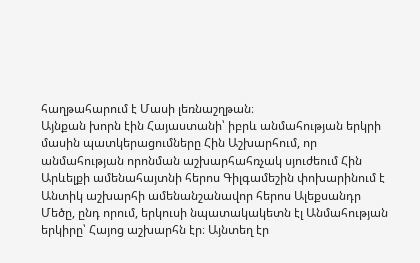հաղթահարում է Մասի լեռնաշղթան։
Այնքան խորն էին Հայաստանի՝ իբրև անմահության երկրի մասին պատկերացումները Հին Աշխարհում, որ անմահության որոնման աշխարհահռչակ սյուժեում Հին Արևելքի ամենահայտնի հերոս Գիլգամեշին փոխարինում է Անտիկ աշխարհի ամենանշանավոր հերոս Ալեքսանդր Մեծը, ընդ որում, երկուսի նպատակակետն էլ Անմահության երկիրը՝ Հայոց աշխարհն էր։ Այնտեղ էր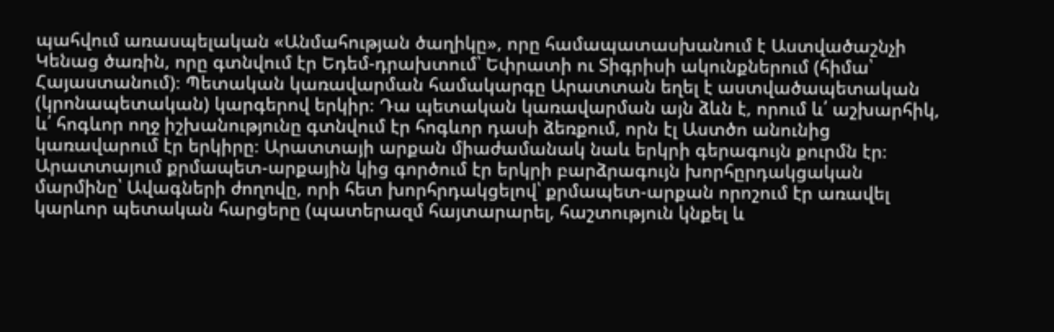պահվում առասպելական «Անմահության ծաղիկը», որը համապատասխանում է Աստվածաշնչի Կենաց ծառին, որը գտնվում էր Եդեմ-դրախտում՝ Եփրատի ու Տիգրիսի ակունքներում (հիմա՝ Հայաստանում)։ Պետական կառավարման համակարգը Արատտան եղել է աստվածապետական (կրոնապետական) կարգերով երկիր։ Դա պետական կառավարման այն ձևն է, որում և՛ աշխարհիկ, և՛ հոգևոր ողջ իշխանությունը գտնվում էր հոգևոր դասի ձեռքում, որն էլ Աստծո անունից կառավարում էր երկիրը։ Արատտայի արքան միաժամանակ նաև երկրի գերագույն քուրմն էր։
Արատտայում քրմապետ-արքային կից գործում էր երկրի բարձրագույն խորհըրդակցական մարմինը՝ Ավագների ժողովը, որի հետ խորհրդակցելով՝ քրմապետ-արքան որոշում էր առավել կարևոր պետական հարցերը (պատերազմ հայտարարել, հաշտություն կնքել և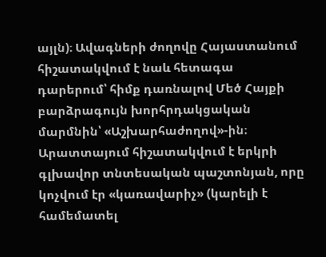այլն)։ Ավագների ժողովը Հայաստանում հիշատակվում է նաև հետագա դարերում՝ հիմք դառնալով Մեծ Հայքի բարձրագույն խորհրդակցական մարմնին՝ «Աշխարհաժողով»-ին։
Արատտայում հիշատակվում է երկրի գլխավոր տնտեսական պաշտոնյան, որը կոչվում էր «կառավարիչ» (կարելի է համեմատել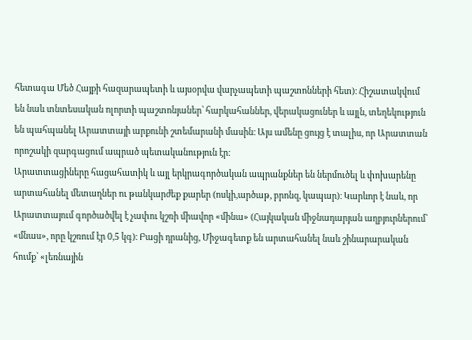հետագա Մեծ Հայքի հազարապետի և այսօրվա վարչապետի պաշտոնների հետ)։ Հիշատակվում են նաև տնտեսական ոլորտի պաշտոնյաներ՝ հարկահաններ, վերակացուներ և այլն, տեղեկություն են պահպանել Արատտայի արքունի շտեմարանի մասին։ Այս ամենը ցույց է տալիս, որ Արատտան որոշակի զարգացում ապրած պետականություն էր։
Արատտացիները հացահատիկ և այլ երկրագործական ապրանքներ են ներմուծել և փոխարենը արտահանել մետաղներ ու թանկարժեք քարեր (ոսկի,արծաթ, բրոնզ, կապար)։ Կարևոր է նաև, որ Արատտայում գործածվել է չափու կշռի միավոր «մինա» (Հայկական միջնադարյան աղբյուրներում՝ «մնաս», որը կշռում էր 0,5 կգ)։ Բացի դրանից, Միջագետք են արտահանել նաև շինարարական հումք՝ «լեռնային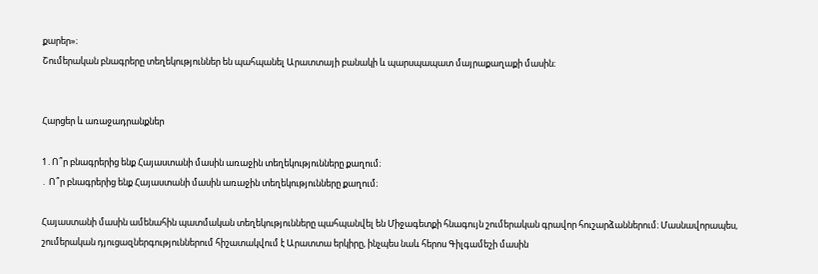քարեր»։
Շումերական բնագրերը տեղեկություններ են պահպանել Արատտայի բանակի և պարսպապատ մայրաքաղաքի մասին։


Հարցեր և առաջադրանքներ

1․Ո՞ր բնագրերից ենք Հայաստանի մասին առաջին տեղեկությունները քաղում։
․ Ո՞ր բնագրերից ենք Հայաստանի մասին առաջին տեղեկությունները քաղում։

Հայաստանի մասին ամենահին պատմական տեղեկությունները պահպանվել են Միջագետքի հնագույն շումերական գրավոր հուշարձաններում։ Մասնավորապես, շումերական դյուցազներգություններում հիշատակվում է Արատտա երկիրը, ինչպես նաև հերոս Գիլգամեշի մասին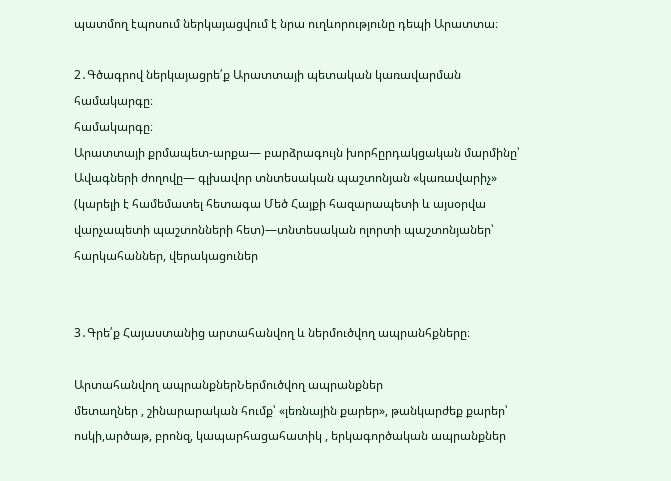պատմող էպոսում ներկայացվում է նրա ուղևորությունը դեպի Արատտա։

2․Գծագրով ներկայացրե՛ք Արատտայի պետական կառավարման համակարգը։
համակարգը։
Արատտայի քրմապետ-արքա— բարձրագույն խորհըրդակցական մարմինը՝ Ավագների ժողովը— գլխավոր տնտեսական պաշտոնյան «կառավարիչ» (կարելի է համեմատել հետագա Մեծ Հայքի հազարապետի և այսօրվա վարչապետի պաշտոնների հետ)—տնտեսական ոլորտի պաշտոնյաներ՝ հարկահաններ, վերակացուներ


3․Գրե՛ք Հայաստանից արտահանվող և ներմուծվող ապրանհքները։

Արտահանվող ապրանքներՆերմուծվող ապրանքներ
մետաղներ , շինարարական հումք՝ «լեռնային քարեր», թանկարժեք քարեր՝ ոսկի,արծաթ, բրոնզ, կապարհացահատիկ , երկագործական ապրանքներ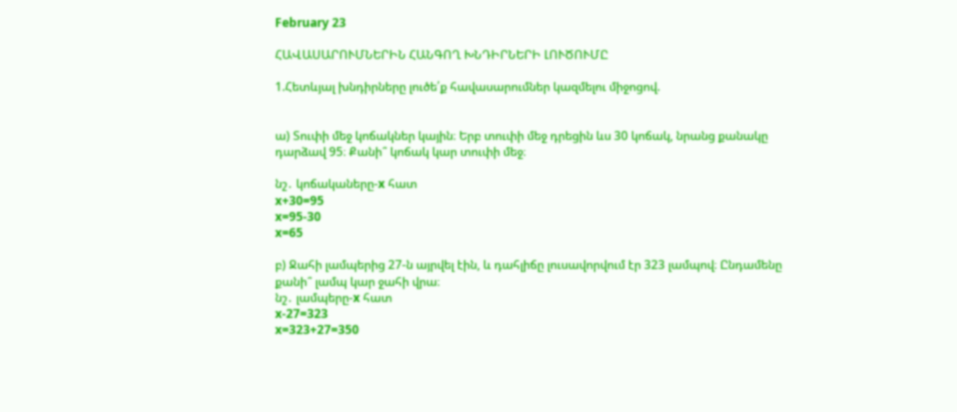February 23

ՀԱՎԱՍԱՐՈՒՄՆԵՐԻՆ ՀԱՆԳՈՂ ԽՆԴԻՐՆԵՐԻ ԼՈՒԾՈՒՄԸ

1.Հետևյալ խնդիրները լուծե՛ք հավասարումներ կազմելու միջոցով.


ա) Տուփի մեջ կոճակներ կային։ Երբ տուփի մեջ դրեցին ևս 30 կոճակ, նրանց քանակը դարձավ 95։ Քանի՞ կոճակ կար տուփի մեջ։

նշ․ կոճակաները-x հատ
x+30=95
x=95-30
x=65

բ) Ջահի լամպերից 27-ն այրվել էին, և դահլիճը լուսավորվում էր 323 լամպով։ Ընդամենը քանի՞ լամպ կար ջահի վրա։
նշ․ լամպերը-x հատ
x-27=323
x=323+27=350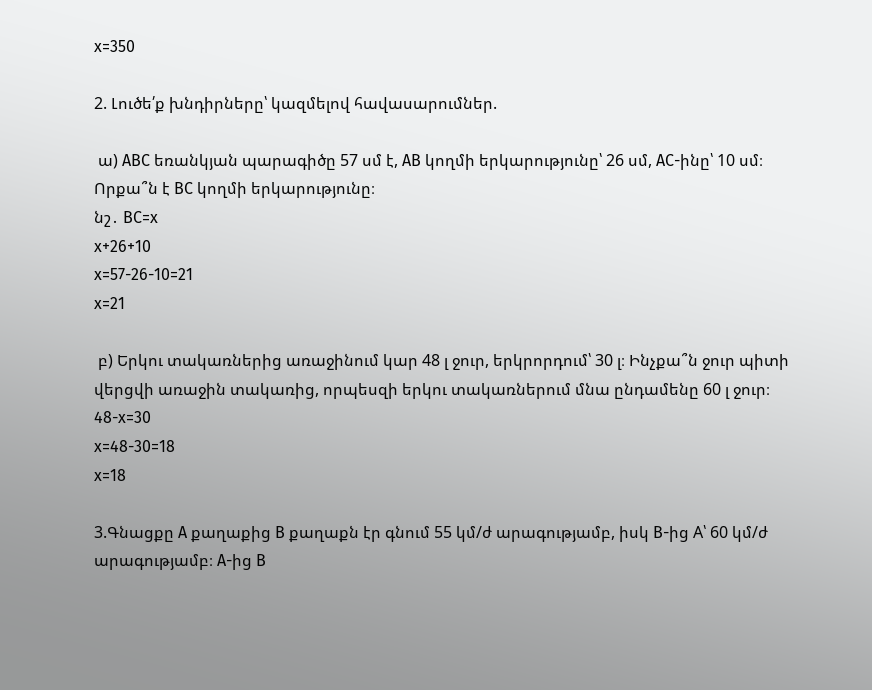x=350

2. Լուծե՛ք խնդիրները՝ կազմելով հավասարումներ.

 ա) ABC եռանկյան պարագիծը 57 սմ է, AB կողմի երկարությունը՝ 26 սմ, AC-ինը՝ 10 սմ։ Որքա՞ն է BC կողմի երկարությունը։
նշ․ BC=x
x+26+10
x=57-26-10=21
x=21

 բ) Երկու տակառներից առաջինում կար 48 լ ջուր, երկրորդում՝ 30 լ։ Ինչքա՞ն ջուր պիտի վերցվի առաջին տակառից, որպեսզի երկու տակառներում մնա ընդամենը 60 լ ջուր։
48-x=30
x=48-30=18
x=18

3.Գնացքը A քաղաքից B քաղաքն էր գնում 55 կմ/ժ արագությամբ, իսկ B-ից A՝ 60 կմ/ժ արագությամբ։ A-ից B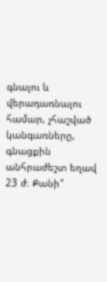գնալու և վերադառնալու համար, չհաշված կանգառները, գնացքին անհրաժեշտ եղավ 23 ժ։ Քանի՞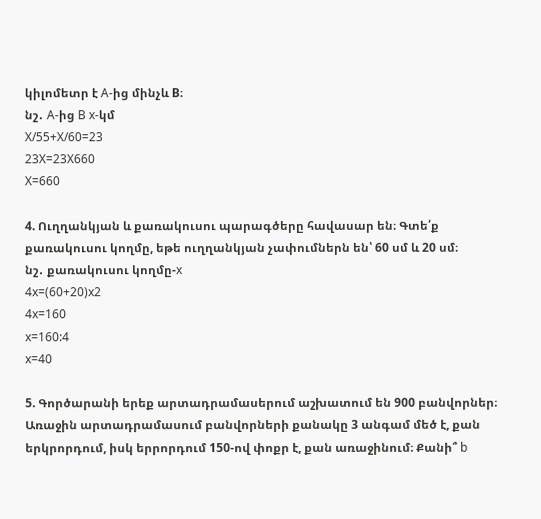կիլոմետր է A-ից մինչև B։
նշ․ A-ից B x-կմ
X/55+X/60=23
23X=23X660
X=660

4. Ուղղանկյան և քառակուսու պարագծերը հավասար են։ Գտե՛ք քառակուսու կողմը, եթե ուղղանկյան չափումներն են՝ 60 սմ և 20 սմ։
նշ․ քառակուսու կողմը-x
4x=(60+20)x2
4x=160
x=160:4
x=40

5. Գործարանի երեք արտադրամասերում աշխատում են 900 բանվորներ։ Առաջին արտադրամասում բանվորների քանակը 3 անգամ մեծ է, քան երկրորդում, իսկ երրորդում 150-ով փոքր է, քան առաջինում։ Քանի՞ b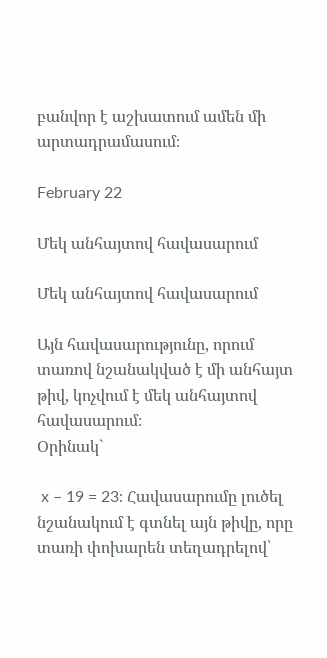բանվոր է աշխատում ամեն մի արտադրամասում։

February 22

Մեկ անհայտով հավասարում

Մեկ անհայտով հավասարում

Այն հավասարությունը, որում տառով նշանակված է մի անհայտ թիվ, կոչվում է մեկ անհայտով հավասարում։
Օրինակ`

 x – 19 = 23: Հավասարումը լուծել նշանակում է գտնել այն թիվը, որը տառի փոխարեն տեղադրելով՝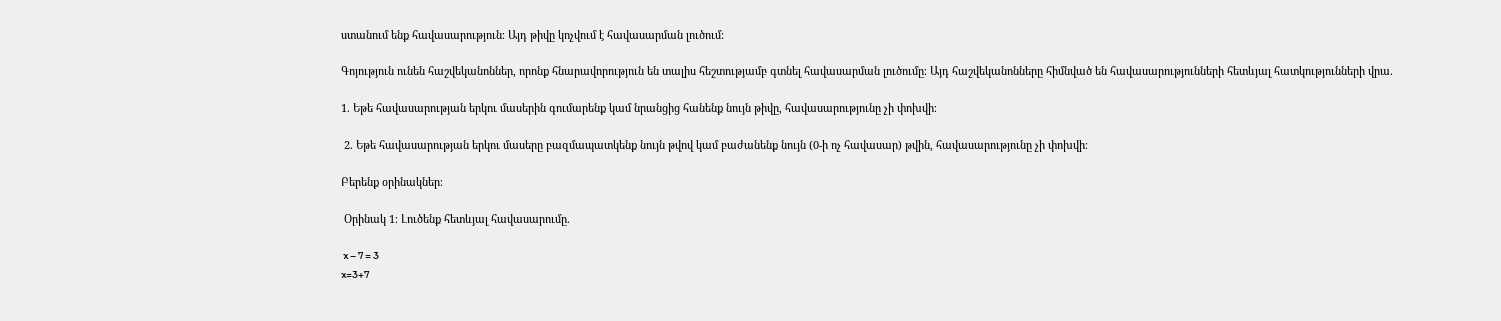ստանում ենք հավասարություն։ Այդ թիվը կոչվում է հավասարման լուծում:

Գոյություն ունեն հաշվեկանոններ, որոնք հնարավորություն են տալիս հեշտությամբ գտնել հավասարման լուծումը։ Այդ հաշվեկանոնները հիմնված են հավասարությունների հետևյալ հատկությունների վրա.

1. Եթե հավասարության երկու մասերին գումարենք կամ նրանցից հանենք նույն թիվը, հավասարությունը չի փոխվի։

 2. Եթե հավասարության երկու մասերը բազմապատկենք նույն թվով կամ բաժանենք նույն (0-ի ոչ հավասար) թվին, հավասարությունը չի փոխվի։

Բերենք օրինակներ։

 Օրինակ 1։ Լուծենք հետևյալ հավասարումը.

 x – 7 = 3
x=3+7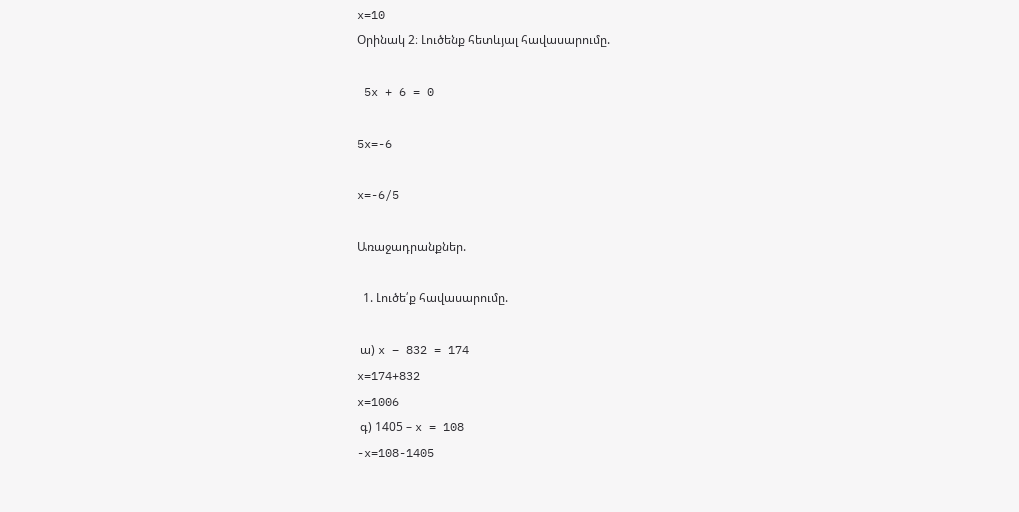x=10
Օրինակ 2։ Լուծենք հետևյալ հավասարումը.

 5x + 6 = 0

5x=-6

x=-6/5

Առաջադրանքներ.

  1. Լուծե՛ք հավասարումը.

 ա) x – 832 = 174
x=174+832
x=1006
 գ) 1405 – x = 108
-x=108-1405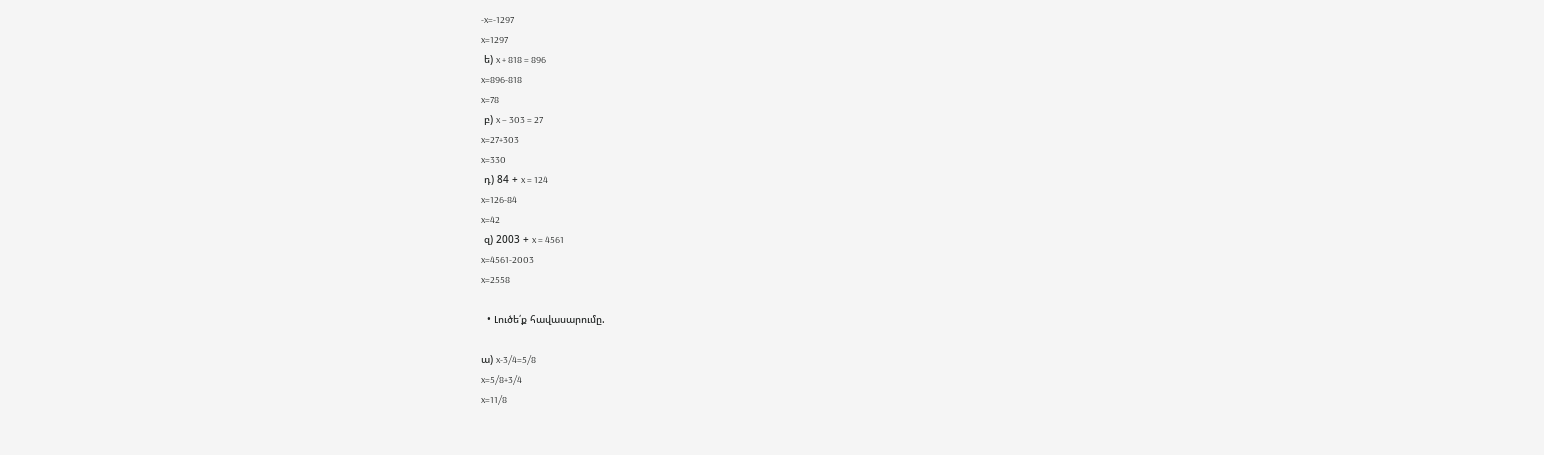-x=-1297
x=1297
 ե) x + 818 = 896
x=896-818
x=78
 բ) x – 303 = 27
x=27+303
x=330
 դ) 84 + x = 124
x=126-84
x=42
 զ) 2003 + x = 4561
x=4561-2003
x=2558

  • Լուծե՛ք հավասարումը.

ա) x-3/4=5/8
x=5/8+3/4
x=11/8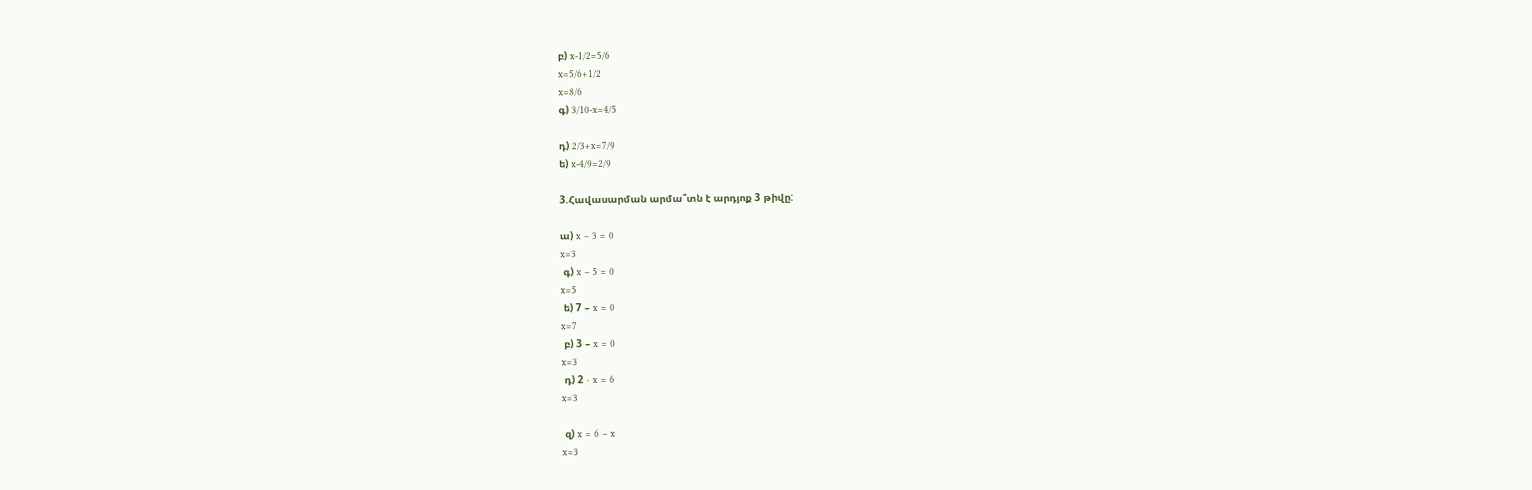բ) x-1/2=5/6
x=5/6+1/2
x=8/6
գ) 3/10-x=4/5

դ) 2/3+x=7/9
ե) x-4/9=2/9

3.Հավասարման արմա՞տն է արդյոք 3 թիվը:

ա) x – 3 = 0
x=3
 գ) x – 5 = 0
x=5
 ե) 7 – x = 0
x=7
 բ) 3 – x = 0
x=3
 դ) 2 ⋅ x = 6
x=3

 զ) x = 6 – x
x=3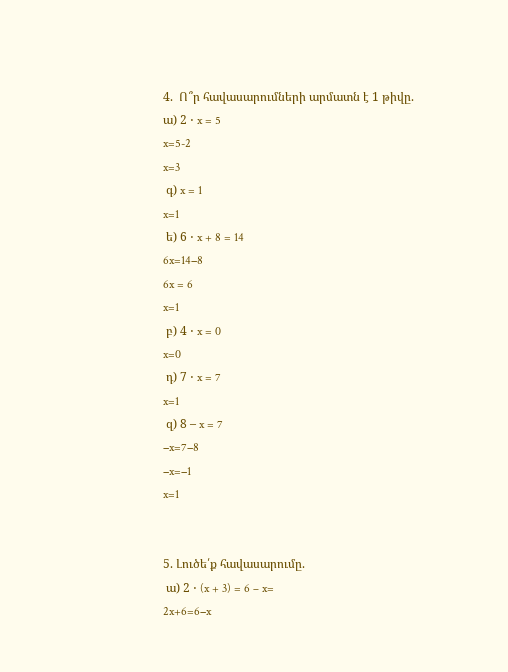4.  Ո՞ր հավասարումների արմատն է 1 թիվը.
ա) 2 ⋅ x = 5
x=5-2
x=3
 գ) x = 1
x=1
 ե) 6 ⋅ x + 8 = 14
6x=14−8
6x = 6
x=1
 բ) 4 ⋅ x = 0
x=0
 դ) 7 ⋅ x = 7
x=1
 զ) 8 – x = 7
−x=7−8
−x=−1
x=1


5. Լուծե՛ք հավասարումը.
 ա) 2 ⋅ (x + 3) = 6 – x=
2x+6=6−x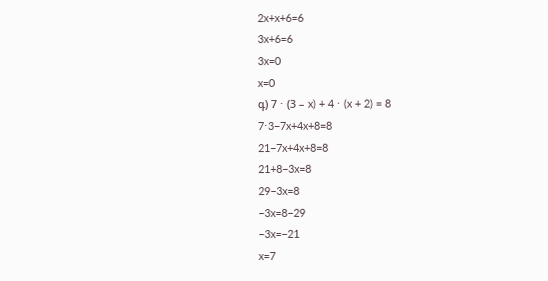2x+x+6=6
3x+6=6
3x=0
x=0
գ) 7 ⋅ (3 – x) + 4 ⋅ (x + 2) = 8
7⋅3−7x+4x+8=8
21−7x+4x+8=8
21+8−3x=8
29−3x=8
−3x=8−29
−3x=−21
x=7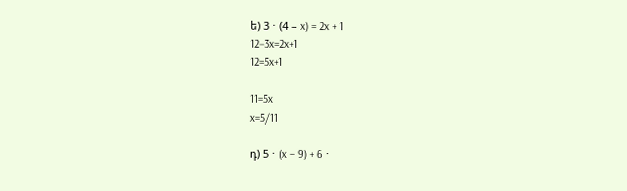ե) 3 ⋅ (4 – x) = 2x + 1
12−3x=2x+1
12=5x+1

11=5x
x=5/11

դ) 5 ⋅ (x – 9) + 6 ⋅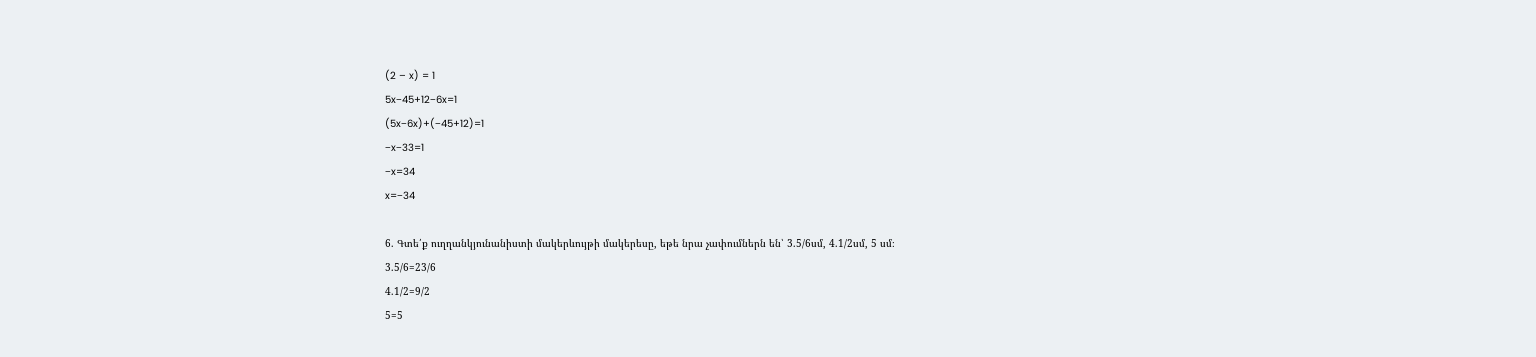(2 – x) = 1
5x−45+12−6x=1
(5x−6x)+(−45+12)=1
−x−33=1
−x=34
x=−34

6. Գտե՛ք ուղղանկյունանիստի մակերևույթի մակերեսը, եթե նրա չափումներն են՝ 3.5/6սմ, 4.1/2սմ, 5 սմ։
3.5/6=23/6
4.1/2=9/2
5=5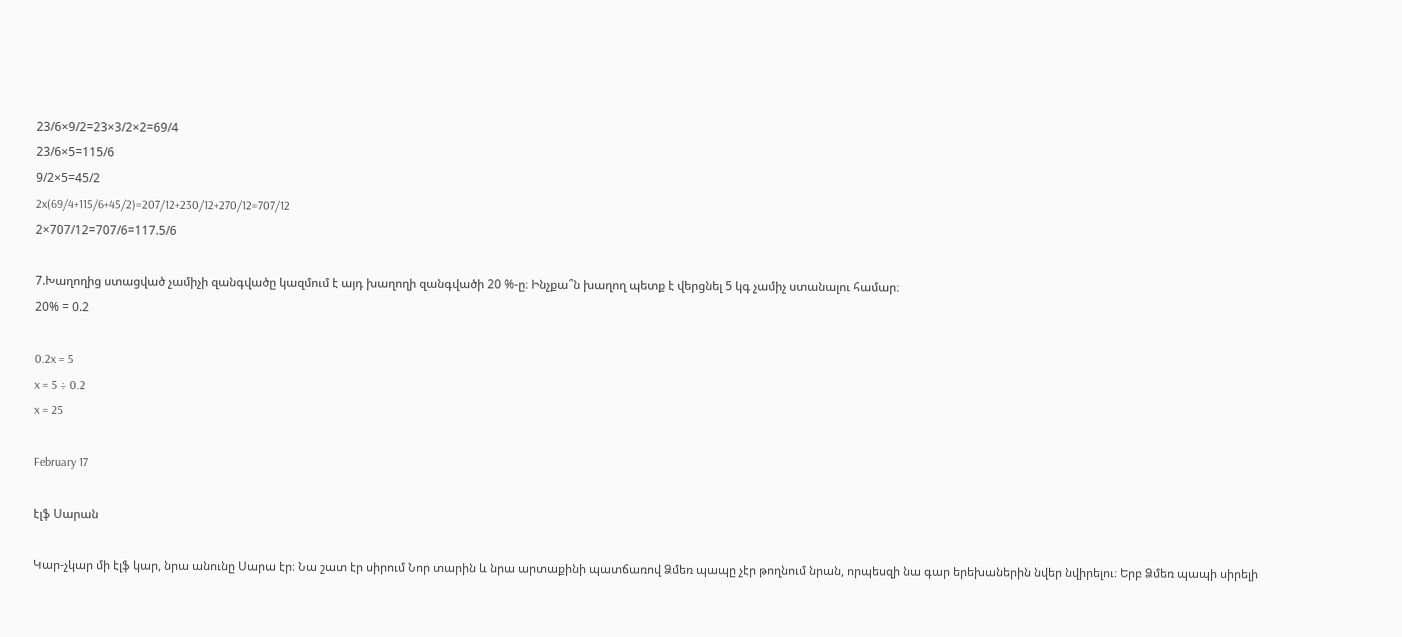23/6×9/2=23×3/2×2=69/4
23/6×5=115/6
9/2×5=45/2
2x(69/4+115/6+45/2)=207/12+230/12+270/12=707/12
2×707/12=707/6=117.5/6

7.Խաղողից ստացված չամիչի զանգվածը կազմում է այդ խաղողի զանգվածի 20 %-ը։ Ինչքա՞ն խաղող պետք է վերցնել 5 կգ չամիչ ստանալու համար։
20% = 0.2

0.2x = 5
x = 5 ÷ 0.2
x = 25

February 17

էլֆ Սարան

Կար-չկար մի էլֆ կար, նրա անունը Սարա էր։ Նա շատ էր սիրում Նոր տարին և նրա արտաքինի պատճառով Ձմեռ պապը չէր թողնում նրան, որպեսզի նա գար երեխաներին նվեր նվիրելու։ Երբ Ձմեռ պապի սիրելի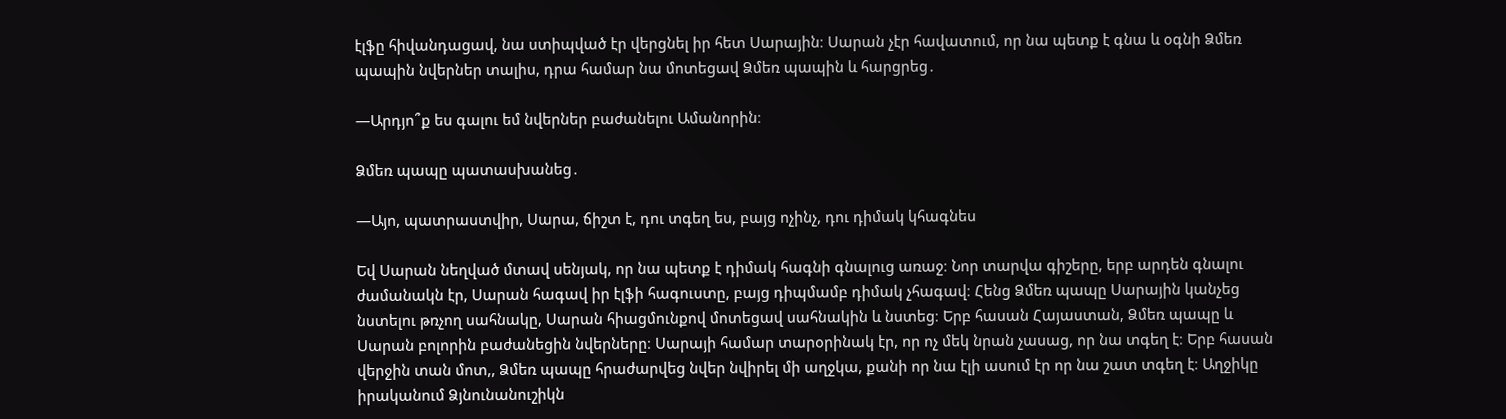էլֆը հիվանդացավ, նա ստիպված էր վերցնել իր հետ Սարային։ Սարան չէր հավատում, որ նա պետք է գնա և օգնի Ձմեռ պապին նվերներ տալիս, դրա համար նա մոտեցավ Ձմեռ պապին և հարցրեց․

—Արդյո՞ք ես գալու եմ նվերներ բաժանելու Ամանորին։

Ձմեռ պապը պատասխանեց․

—Այո, պատրաստվիր, Սարա, ճիշտ է, դու տգեղ ես, բայց ոչինչ, դու դիմակ կհագնես

Եվ Սարան նեղված մտավ սենյակ, որ նա պետք է դիմակ հագնի գնալուց առաջ։ Նոր տարվա գիշերը, երբ արդեն գնալու ժամանակն էր, Սարան հագավ իր էլֆի հագուստը, բայց դիպմամբ դիմակ չհագավ։ Հենց Ձմեռ պապը Սարային կանչեց նստելու թռչող սահնակը, Սարան հիացմունքով մոտեցավ սահնակին և նստեց։ Երբ հասան Հայաստան, Ձմեռ պապը և Սարան բոլորին բաժանեցին նվերները։ Սարայի համար տարօրինակ էր, որ ոչ մեկ նրան չասաց, որ նա տգեղ է։ Երբ հասան վերջին տան մոտ,, Ձմեռ պապը հրաժարվեց նվեր նվիրել մի աղջկա, քանի որ նա էլի ասում էր որ նա շատ տգեղ է։ Աղջիկը իրականում Ձյնունանուշիկն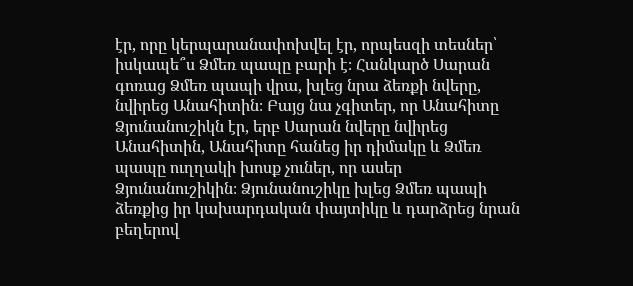էր, որը կերպարանափոխվել էր, որպեսզի տեսներ՝ իսկապե՞ս Ձմեռ պապը բարի է։ Հանկարծ Սարան գոռաց Ձմեռ պապի վրա, խլեց նրա ձեռքի նվերը, նվիրեց Անահիտին։ Բայց նա չգիտեր, որ Անահիտը Ձյունանուշիկն էր, երբ Սարան նվերը նվիրեց Անահիտին, Անահիտը հանեց իր դիմակը և Ձմեռ պապը ուղղակի խոսք չուներ, որ ասեր Ձյունանուշիկին։ Ձյունանուշիկը խլեց Ձմեռ պապի ձեռքից իր կախարդական փայտիկը և դարձրեց նրան բեղերով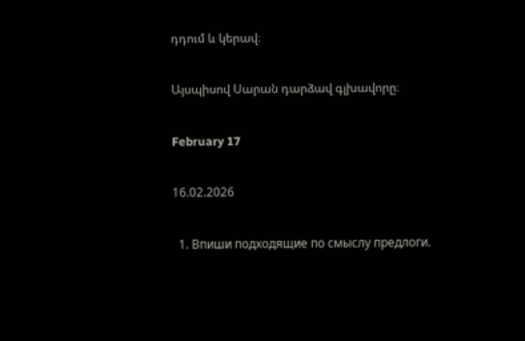դդում և կերավ։

Այսպիսով Սարան դարձավ գլխավորը։

February 17

16.02.2026

  1. Впиши подходящие по смыслу предлоги.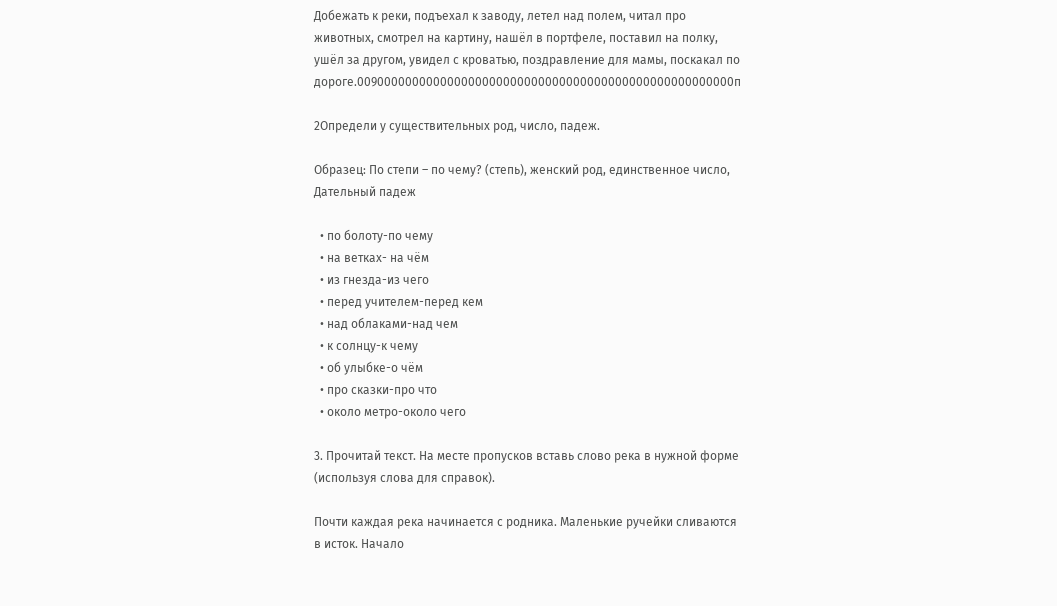Добежать к реки, подъехал к заводу, летел над полем, читал про животных, смотрел на картину, нашёл в портфеле, поставил на полку, ушёл за другом, увидел с кроватью, поздравление для мамы, поскакал по дороге.009000000000000000000000000000000000000000000000000000п

2Определи у существительных род, число, падеж.

Образец: По степи – по чему? (степь), женский род, единственное число, Дательный падеж

  • по болоту-по чему
  • на ветках- на чём
  • из гнезда-из чего
  • перед учителем-перед кем
  • над облаками-над чем
  • к солнцу-к чему
  • об улыбке-о чём
  • про сказки-про что
  • около метро-около чего

3. Прочитай текст. На месте пропусков вставь слово река в нужной форме (используя слова для справок).

Почти каждая река начинается с родника. Маленькие ручейки сливаются в исток. Начало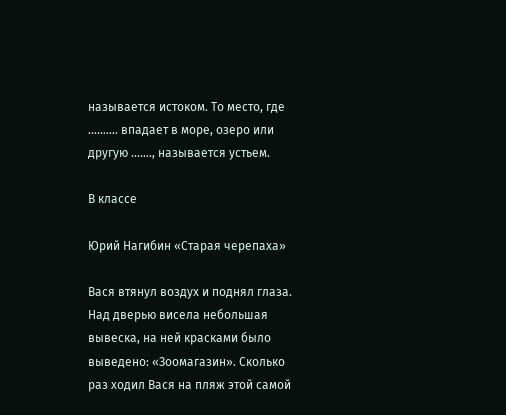называется истоком. То место, где ………. впадает в море, озеро или другую ……., называется устьем.

В классе

Юрий Нагибин «Старая черепаха»

Вася втянул воздух и поднял глаза. Над дверью висела небольшая вывеска, на ней красками было выведено: «Зоомагазин». Сколько раз ходил Вася на пляж этой самой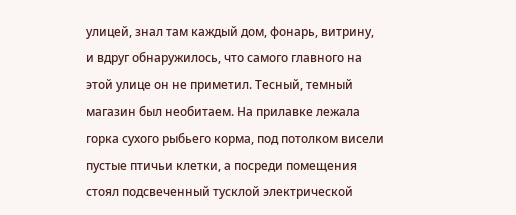улицей, знал там каждый дом, фонарь, витрину, и вдруг обнаружилось, что самого главного на этой улице он не приметил. Тесный, темный магазин был необитаем. На прилавке лежала горка сухого рыбьего корма, под потолком висели пустые птичьи клетки, а посреди помещения стоял подсвеченный тусклой электрической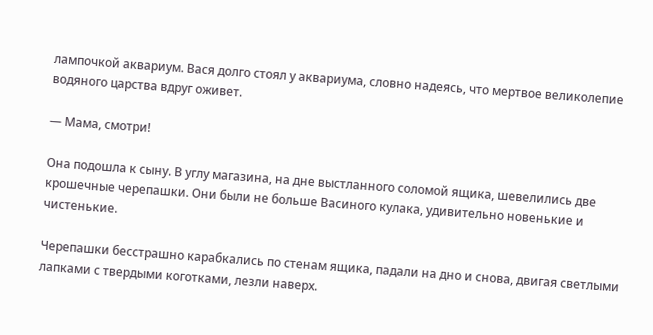лампочкой аквариум. Вася долго стоял у аквариума, словно надеясь, что мертвое великолепие водяного царства вдруг оживет.

— Мама, смотри!

Она подошла к сыну. В углу магазина, на дне выстланного соломой ящика, шевелились две крошечные черепашки. Они были не больше Васиного кулака, удивительно новенькие и чистенькие.

Черепашки бесстрашно карабкались по стенам ящика, падали на дно и снова, двигая светлыми лапками с твердыми коготками, лезли наверх.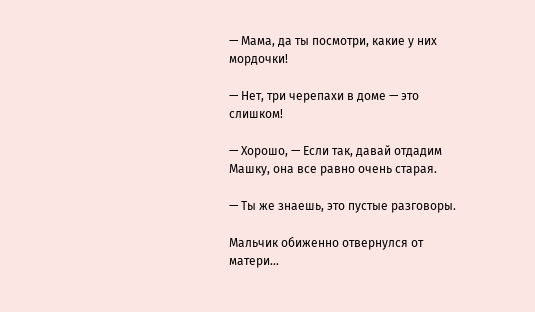— Мама, да ты посмотри, какие у них мордочки!

— Нет, три черепахи в доме — это слишком!

— Хорошо, — Если так, давай отдадим Машку, она все равно очень старая.

— Ты же знаешь, это пустые разговоры.

Мальчик обиженно отвернулся от матери…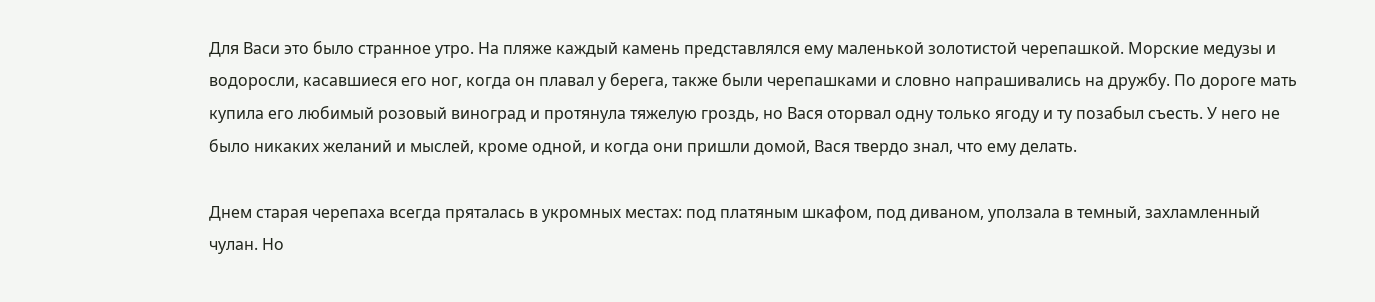Для Васи это было странное утро. На пляже каждый камень представлялся ему маленькой золотистой черепашкой. Морские медузы и водоросли, касавшиеся его ног, когда он плавал у берега, также были черепашками и словно напрашивались на дружбу. По дороге мать купила его любимый розовый виноград и протянула тяжелую гроздь, но Вася оторвал одну только ягоду и ту позабыл съесть. У него не было никаких желаний и мыслей, кроме одной, и когда они пришли домой, Вася твердо знал, что ему делать.

Днем старая черепаха всегда пряталась в укромных местах: под платяным шкафом, под диваном, уползала в темный, захламленный чулан. Но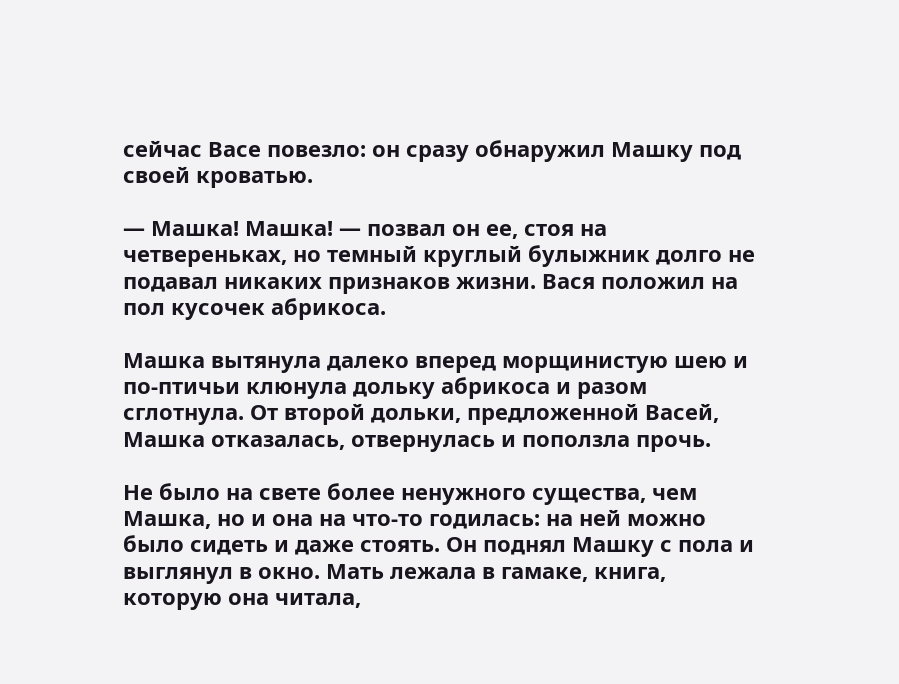сейчас Васе повезло: он сразу обнаружил Машку под своей кроватью.

— Машка! Машка! — позвал он ее, стоя на четвереньках, но темный круглый булыжник долго не подавал никаких признаков жизни. Вася положил на пол кусочек абрикоса.

Машка вытянула далеко вперед морщинистую шею и по-птичьи клюнула дольку абрикоса и разом сглотнула. От второй дольки, предложенной Васей, Машка отказалась, отвернулась и поползла прочь.

Не было на свете более ненужного существа, чем Машка, но и она на что-то годилась: на ней можно было сидеть и даже стоять. Он поднял Машку с пола и выглянул в окно. Мать лежала в гамаке, книга, которую она читала,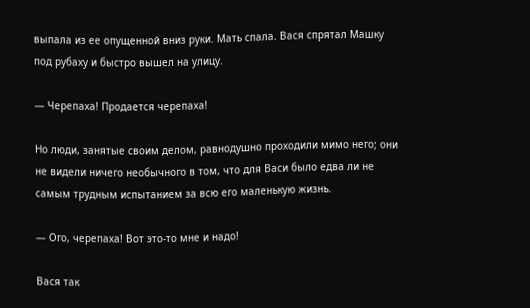выпала из ее опущенной вниз руки. Мать спала. Вася спрятал Машку под рубаху и быстро вышел на улицу.

— Черепаха! Продается черепаха!

Но люди, занятые своим делом, равнодушно проходили мимо него; они не видели ничего необычного в том, что для Васи было едва ли не самым трудным испытанием за всю его маленькую жизнь.

— Ого, черепаха! Вот это-то мне и надо!

Вася так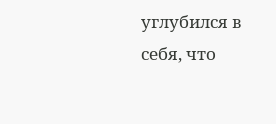углубился в себя, что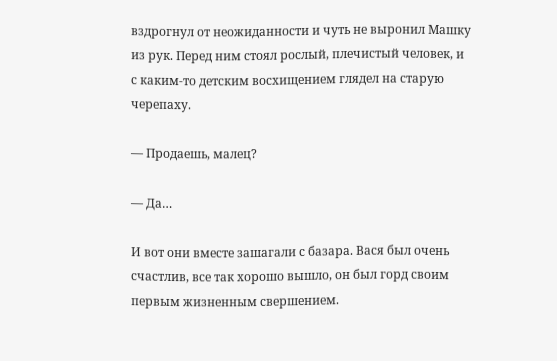вздрогнул от неожиданности и чуть не выронил Машку из рук. Перед ним стоял рослый, плечистый человек, и с каким-то детским восхищением глядел на старую черепаху.

— Продаешь, малец?

— Да…

И вот они вместе зашагали с базара. Вася был очень счастлив, все так хорошо вышло, он был горд своим первым жизненным свершением.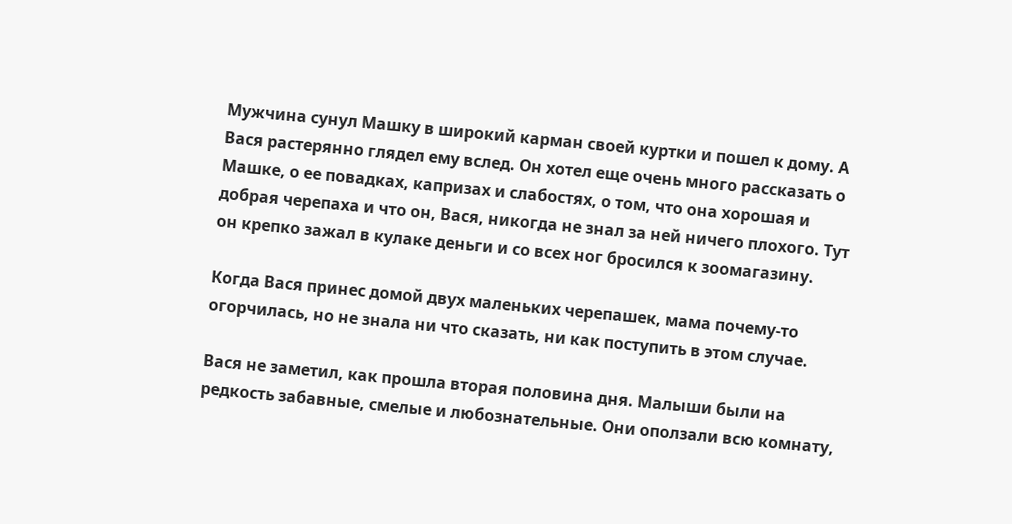Мужчина сунул Машку в широкий карман своей куртки и пошел к дому. А Вася растерянно глядел ему вслед. Он хотел еще очень много рассказать о Машке, о ее повадках, капризах и слабостях, о том, что она хорошая и добрая черепаха и что он, Вася, никогда не знал за ней ничего плохого. Тут он крепко зажал в кулаке деньги и со всех ног бросился к зоомагазину.

Когда Вася принес домой двух маленьких черепашек, мама почему-то огорчилась, но не знала ни что сказать, ни как поступить в этом случае.

Вася не заметил, как прошла вторая половина дня. Малыши были на редкость забавные, смелые и любознательные. Они оползали всю комнату,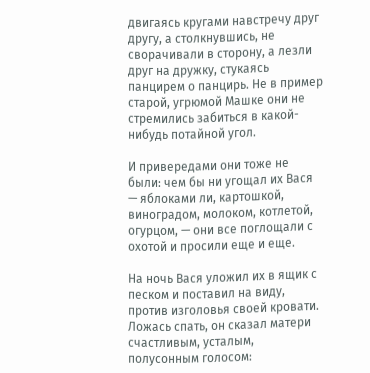двигаясь кругами навстречу друг другу, а столкнувшись, не сворачивали в сторону, а лезли друг на дружку, стукаясь панцирем о панцирь. Не в пример старой, угрюмой Машке они не стремились забиться в какой-нибудь потайной угол.

И привередами они тоже не были: чем бы ни угощал их Вася — яблоками ли, картошкой, виноградом, молоком, котлетой, огурцом, — они все поглощали с охотой и просили еще и еще.

На ночь Вася уложил их в ящик с песком и поставил на виду, против изголовья своей кровати. Ложась спать, он сказал матери счастливым, усталым, полусонным голосом: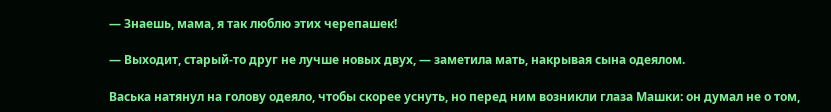— Знаешь, мама, я так люблю этих черепашек!

— Выходит, старый-то друг не лучше новых двух, — заметила мать, накрывая сына одеялом.

Васька натянул на голову одеяло, чтобы скорее уснуть, но перед ним возникли глаза Машки: он думал не о том,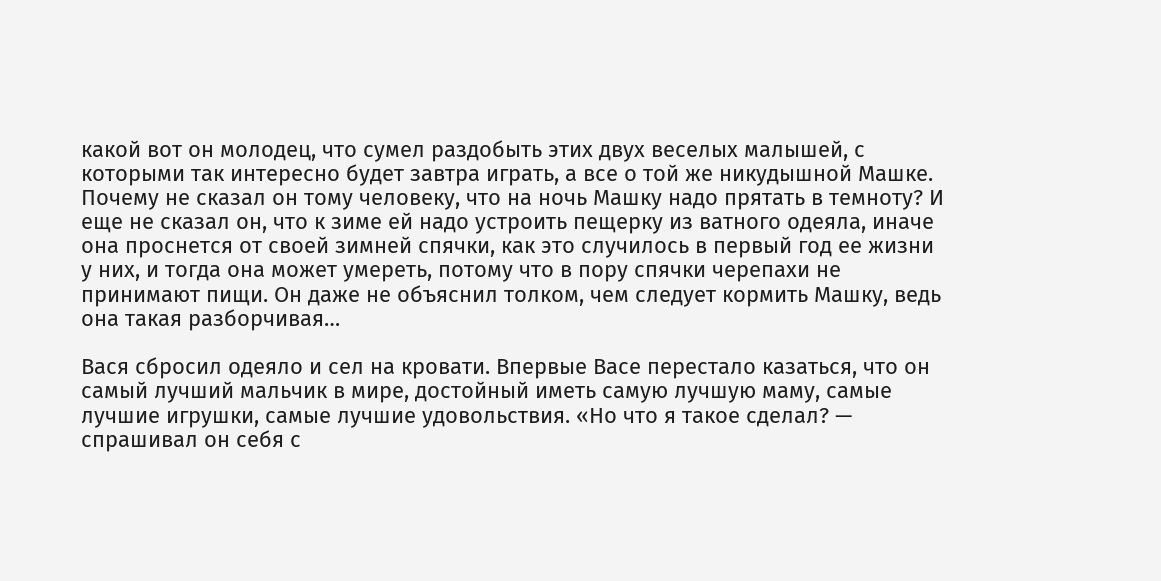какой вот он молодец, что сумел раздобыть этих двух веселых малышей, с которыми так интересно будет завтра играть, а все о той же никудышной Машке. Почему не сказал он тому человеку, что на ночь Машку надо прятать в темноту? И еще не сказал он, что к зиме ей надо устроить пещерку из ватного одеяла, иначе она проснется от своей зимней спячки, как это случилось в первый год ее жизни у них, и тогда она может умереть, потому что в пору спячки черепахи не принимают пищи. Он даже не объяснил толком, чем следует кормить Машку, ведь она такая разборчивая…

Вася сбросил одеяло и сел на кровати. Впервые Васе перестало казаться, что он самый лучший мальчик в мире, достойный иметь самую лучшую маму, самые лучшие игрушки, самые лучшие удовольствия. «Но что я такое сделал? — спрашивал он себя с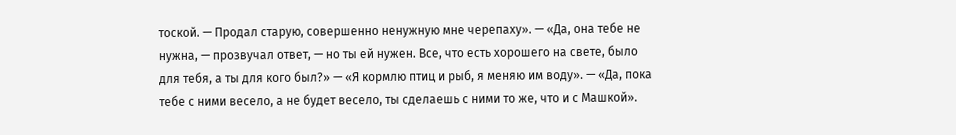тоской. — Продал старую, совершенно ненужную мне черепаху». — «Да, она тебе не нужна, — прозвучал ответ, — но ты ей нужен. Все, что есть хорошего на свете, было для тебя, а ты для кого был?» — «Я кормлю птиц и рыб, я меняю им воду». — «Да, пока тебе с ними весело, а не будет весело, ты сделаешь с ними то же, что и с Машкой».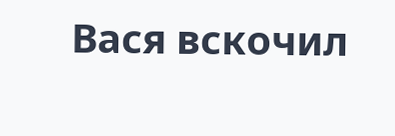Вася вскочил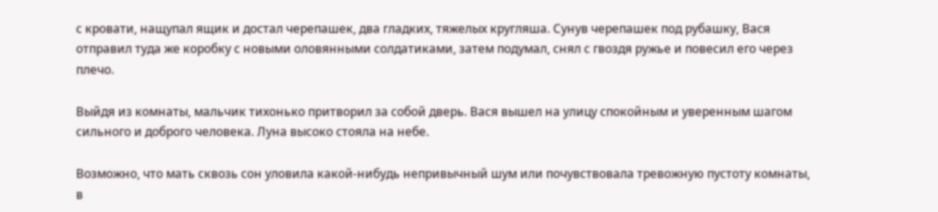с кровати, нащупал ящик и достал черепашек, два гладких, тяжелых кругляша. Сунув черепашек под рубашку, Вася отправил туда же коробку с новыми оловянными солдатиками, затем подумал, снял с гвоздя ружье и повесил его через плечо.

Выйдя из комнаты, мальчик тихонько притворил за собой дверь. Вася вышел на улицу спокойным и уверенным шагом сильного и доброго человека. Луна высоко стояла на небе.

Возможно, что мать сквозь сон уловила какой-нибудь непривычный шум или почувствовала тревожную пустоту комнаты, в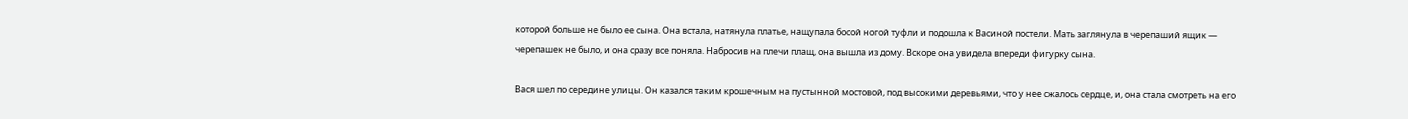которой больше не было ее сына. Она встала, натянула платье, нащупала босой ногой туфли и подошла к Васиной постели. Мать заглянула в черепаший ящик — черепашек не было, и она сразу все поняла. Набросив на плечи плащ, она вышла из дому. Вскоре она увидела впереди фигурку сына.

Вася шел по середине улицы. Он казался таким крошечным на пустынной мостовой, под высокими деревьями, что у нее сжалось сердце, и, она стала смотреть на его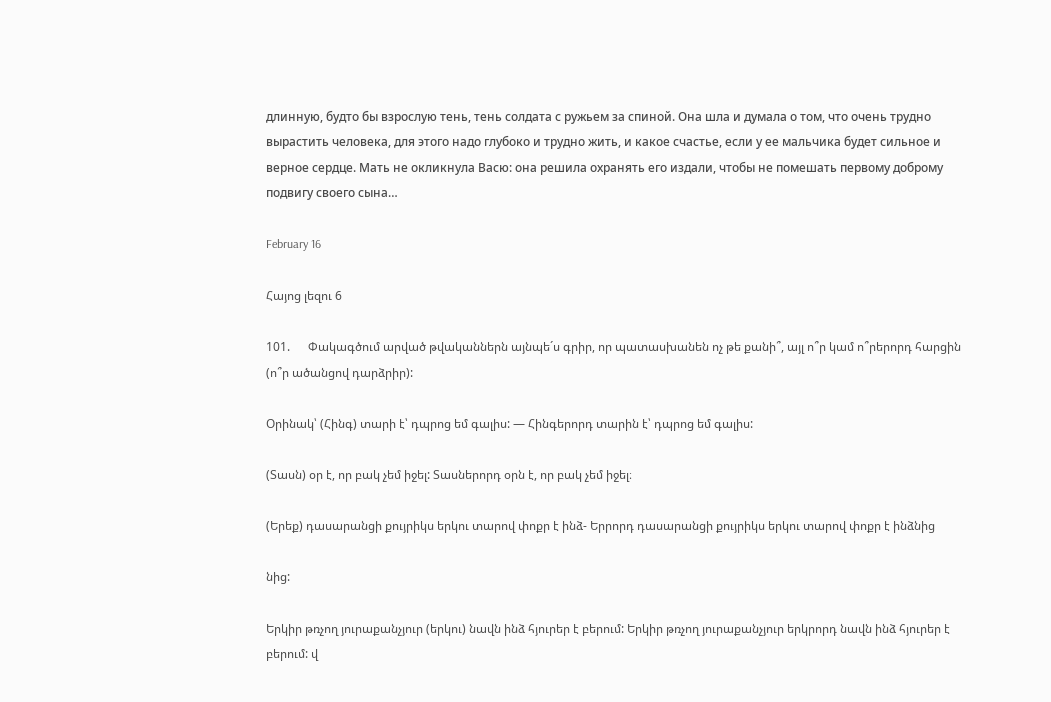длинную, будто бы взрослую тень, тень солдата с ружьем за спиной. Она шла и думала о том, что очень трудно вырастить человека, для этого надо глубоко и трудно жить, и какое счастье, если у ее мальчика будет сильное и верное сердце. Мать не окликнула Васю: она решила охранять его издали, чтобы не помешать первому доброму подвигу своего сына…

February 16

Հայոց լեզու 6

101.      Փակագծում արված թվականներն այնպե´ս գրիր, որ պատասխանեն ոչ թե քանի՞, այլ ո՞ր կամ ո՞րերորդ հարցին (ո՞ր ածանցով դարձրիր):

Օրինակ՝ (Հինգ) տարի է՝ դպրոց եմ գալիս: — Հինգերորդ տարին է՝ դպրոց եմ գալիս:

(Տասն) օր է, որ բակ չեմ իջել: Տասներորդ օրն է, որ բակ չեմ իջել։

(Երեք) դասարանցի քույրիկս երկու տարով փոքր է ինձ- Երրորդ դասարանցի քույրիկս երկու տարով փոքր է ինձնից

նից:

Երկիր թռչող յուրաքանչյուր (երկու) նավն ինձ հյուրեր է բերում: Երկիր թռչող յուրաքանչյուր երկրորդ նավն ինձ հյուրեր է բերում: վ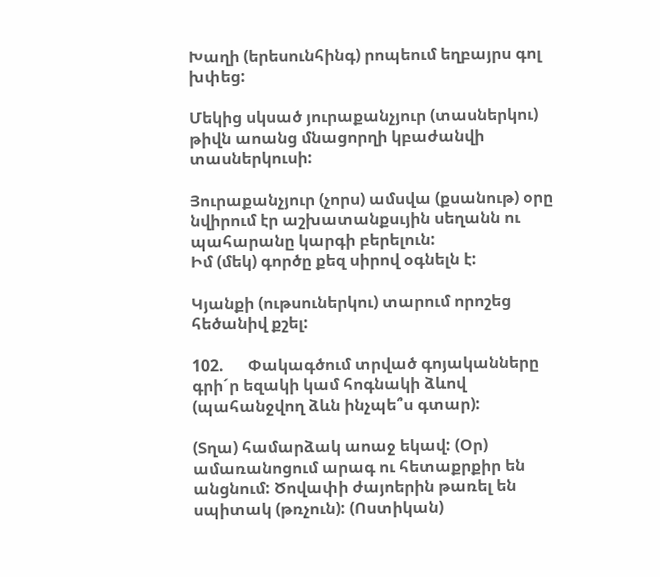Խաղի (երեսունհինգ) րոպեում եղբայրս գոլ խփեց:

Մեկից սկսած յուրաքանչյուր (տասներկու) թիվն աոանց մնացորղի կբաժանվի տասներկուսի:

Յուրաքանչյուր (չորս) ամսվա (քսանութ) օրը նվիրում էր աշխատանքսւյին սեղանն ու պահարանը կարգի բերելուն:
Իմ (մեկ) գործը քեզ սիրով օգնելն է:

Կյանքի (ութսուներկու) տարում որոշեց հեծանիվ քշել:

102.      Փակագծում տրված գոյականները գրի´ր եզակի կամ հոգնակի ձևով (պահանջվող ձևն ինչպե՞ս գտար):

(Տղա) համարձակ աոաջ եկավ: (Օր) ամառանոցում արագ ու հետաքրքիր են անցնում: Ծովափի ժայոերին թառել են սպիտակ (թռչուն): (Ոստիկան)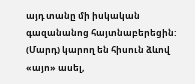այդ տանը մի իսկական գազանանոց հայտնաբերեցին: (Մարդ) կարող են հիսուն ձևով «այո» ասել,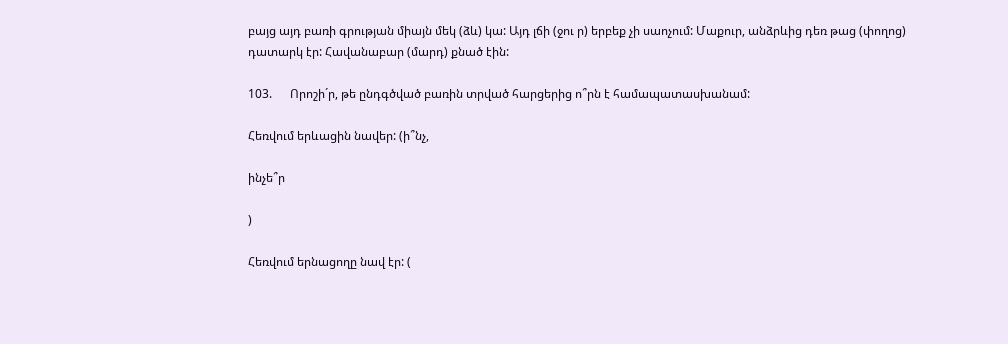բայց այդ բառի գրության միայն մեկ (ձև) կա: Այդ լճի (ջու ր) երբեք չի սաոչում: Մաքուր, անձրևից դեռ թաց (փողոց) դատարկ էր: Հավանաբար (մարդ) քնած էին:

103.      Որոշի´ր, թե ընդգծված բառին տրված հարցերից ո՞րն է համապատասխանամ:

Հեռվում երևացին նավեր: (ի՞նչ,

ինչե՞ր

)

Հեռվում երնացողը նավ էր: (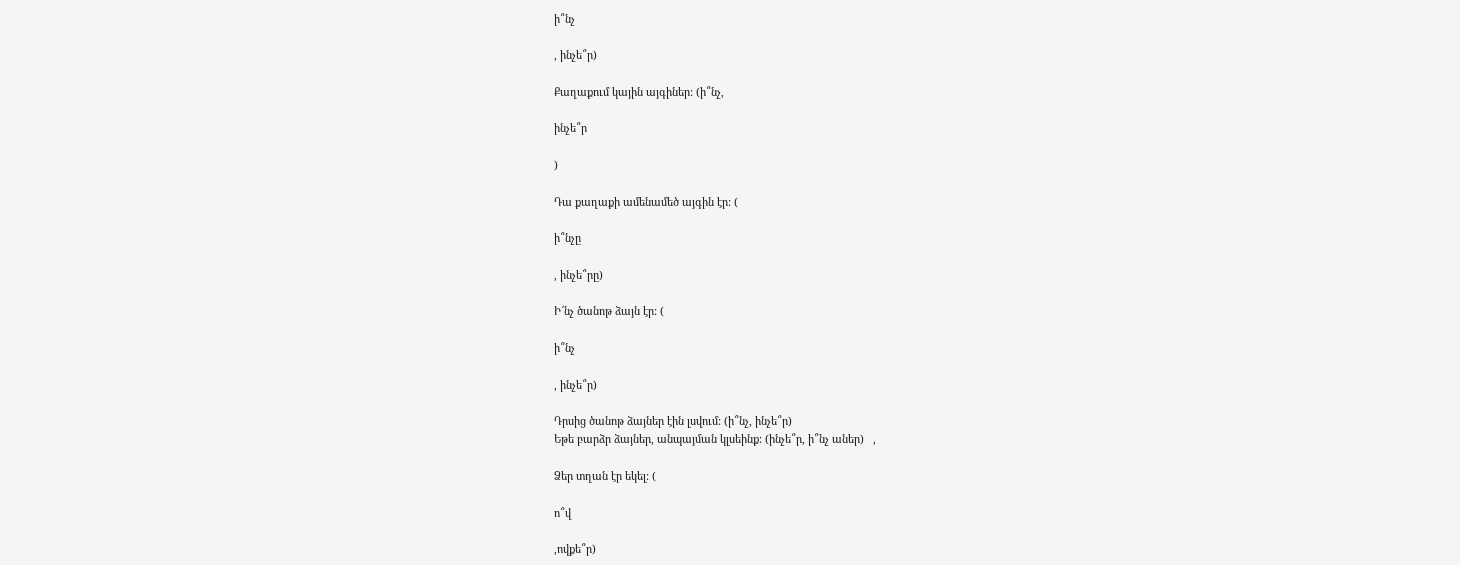ի՞նչ

, ինչե՞ր)

Քաղաքում կային այգիներ: (ի՞նչ,

ինչե՞ր

)

Դա քաղաքի ամենամեծ այգին էր: (

ի՞նչը

, ինչե՞րը)

Ի՜նչ ծանոթ ձայն էր: (

ի՞նչ

, ինչե՞ր)

Դրսից ծանոթ ձայներ էին լսվում: (ի՞նչ, ինչե՞ր)
Եթե բարձր ձայներ, անպայման կլսեինք: (ինչե՞ր, ի՞նչ աներ)   ,

Ձեր տղան էր եկել: (

ո՞վ

,ովքե՞ր)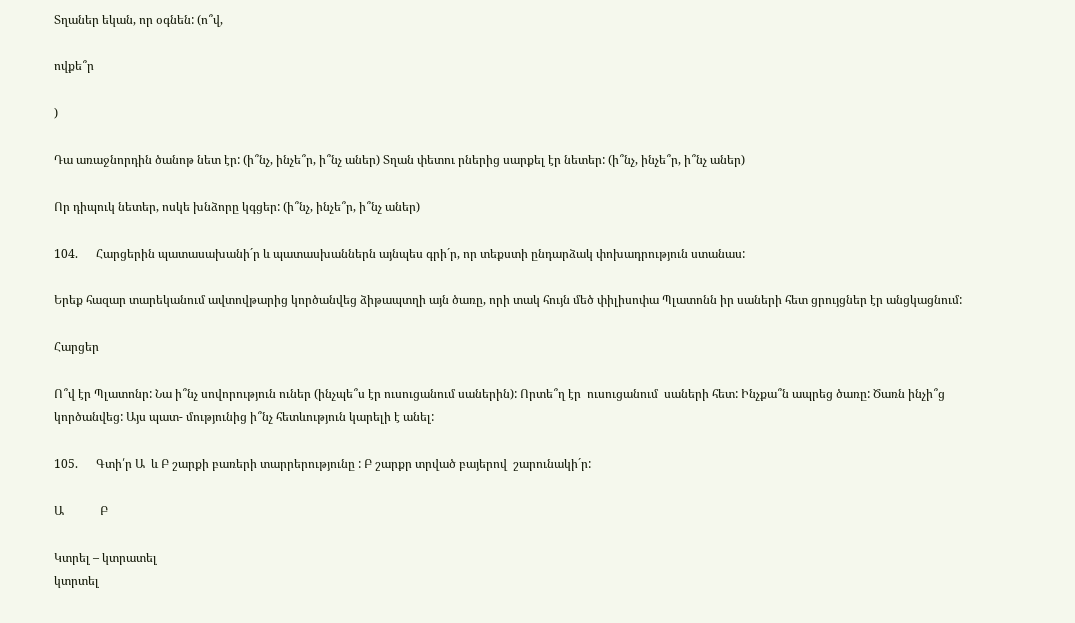Տղաներ եկան, որ օգնեն: (ո՞վ,

ովքե՞ր

)

Դա առաջնորդին ծանոթ նետ էր: (ի՞նչ, ինչե՞ր, ի՞նչ աներ) Տղան փետու րներից սարքել էր նետեր: (ի՞նչ, ինչե՞ր, ի՞նչ աներ)

Որ դիպուկ նետեր, ոսկե խնձորը կգցեր: (ի՞նչ, ինչե՞ր, ի՞նչ աներ)

104.      Հարցերին պատասախանի´ր և պատասխաններն այնպես գրի´ր, որ տեքստի ընդարձակ փոխադրություն ստանաս:

Երեք հազար տարեկանում ավտովթարից կործանվեց ձիթապտղի այն ծառը, որի տակ հույն մեծ փիլիսոփա Պլատոնն իր սաների հետ ցրույցներ էր անցկացնում:

Հարցեր

Ո՞վ էր Պլատոնր: Նա ի՞նչ սովորություն ուներ (ինչպե՞ս էր ուսուցանում սաներին): Որտե՞ղ էր  ուսուցանում  սաների հետ: Ինչքա՞ն ապրեց ծառը: Ծառն ինչի՞ց կործանվեց: Այս պատ- մությունից ի՞նչ հետևություն կարելի է անել:

105.      Գտի՛ր Ա  և Բ շարքի բառերի տարրերությունը : Բ շարքր տրված բայերով  շարունակի´ր:

Ա            Բ

Կտրել – կտրատել
կտրտել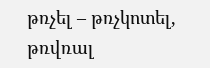թռչել – թռչկոտել,
թռվռալ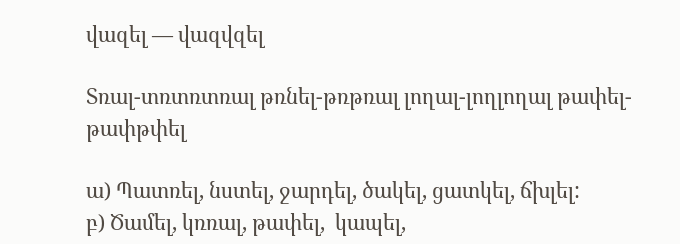վազել — վազվզել

Տռալ-տռտռտռալ թռնել-թռթռալ լողալ-լողլողալ թափել-թափթփել

ա) Պատռել, նստել, ջարդել, ծակել, ցատկել, ճխլել:
բ) Ծամել, կռռալ, թափել,  կապել,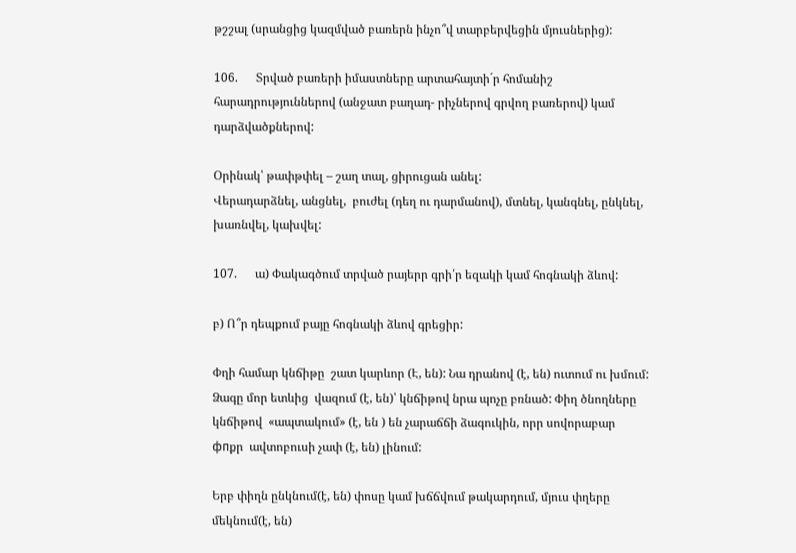թշշալ (սրանցից կազմված բառերն ինչո՞վ տարբերվեցին մյուսներից):

106.      Տրված բառերի իմաստները արտահայտի´ր հոմանիշ հարադրություններով (անջատ բաղադ- րիչներով գրվող բառերով) կամ դարձվածքներով:

Օրինակ՝ թափթփել – շաղ տալ, ցիրուցան անել:
Վերադարձնել, անցնել,  բուժել (դեղ ու դարմանով), մտնել, կանգնել, ընկնել, խառնվել, կախվել:

107.      ա) Փակագծում տրված րայերր գրի՛ր եզակի կամ հոգնակի ձևով:

բ) Ո՞ր դեպքում բայը հոգնակի ձևով գրեցիր:

Փղի համար կնճիթը  շատ կարևոր (Է, են): Նա դրանով (է, են) ուտում ու խմում: Ձագը մոր ետևից  վազում (է, են)՝ կնճիթով նրա պոչը բռնած: Փիղ ծնողները կնճիթով  «ապտակում» (է, են ) են չարաճճի ձագուկին, որր սովորաբար  фпքր  ավտոբուսի չափ (է, են) լինում:

Երբ փիղն ընկնում(է, են) փոսը կամ խճճվում թակարդում, մյուս փղերը մեկնում(է, են)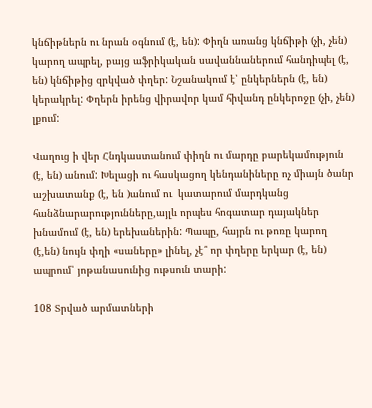կնճիթներն ու նրան օգնում (է, են): Փիղն առանց կնճիթի (չի, չեն) կարող ապրել, բայց աֆրիկական սավաննաներում հանդիպել (է, են) կնճիթից զրկված փղեր: Նշանակում է՝ ընկերներն (է, են) կերակրել: Փղերն իրենց վիրավոր կամ հիվանդ ընկերոջը (չի, չեն) լքում:

Վաղուց ի վեր Հնդկաստանում փիղն ու մարդը բարեկամություն (է, են) անում: Խելացի ու հասկացող կենդանիները ոչ միայն ծանր աշխատանք (է, են )անում ու  կատարում մարդկանց հանձնարարությունները,այլև որպես հոգատար դայակներ խնամում (է, են) երեխաներին: Պապը, հայրն ու թոռը կարող (է,են) նույն փղի «սաները» լինել, չէ՞ որ փղերը երկար (է, են) ապրում՝ յոթանասունից ութսուն տարի:

108 Տրված արմատների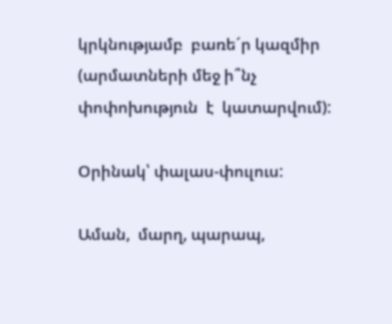կրկնությամբ  բառե´ր կազմիր  (արմատների մեջ ի՞նչ փոփոխություն  է  կատարվում):

Օրինակ՝ փալաս-փուլուս:

Աման,  մարղ, պարապ,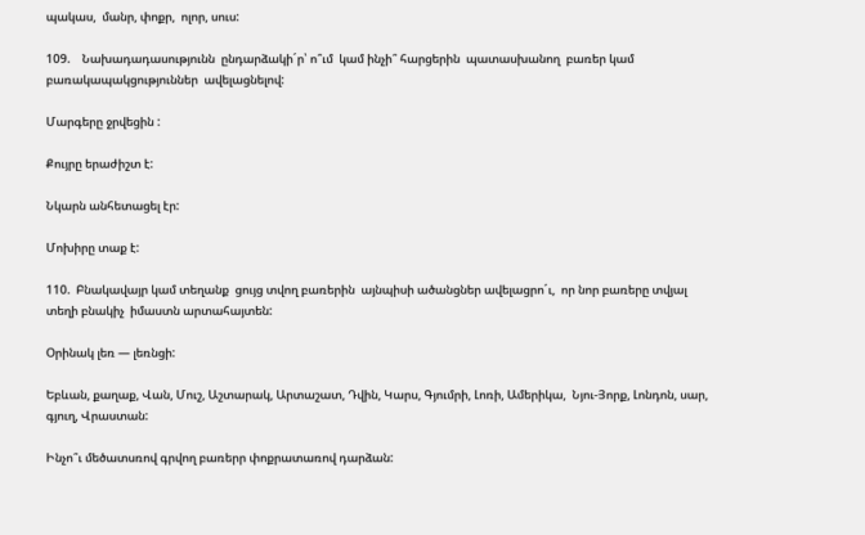պակաս,  մանր, փոքր,  ոլոր, սուս:

109.    Նախադադասությունն  ընդարձակի´ր՝ ո՞ւմ  կամ ինչի՞ հարցերին  պատասխանող  բառեր կամ բառակապակցություններ  ավելացնելով:

Մարգերը ջրվեցին :

Քույրը երաժիշտ է:

Նկարն անհետացել էր:

Մոխիրը տաք է:

110.  Բնակավայր կամ տեղանք  ցույց տվող բառերին  այնպիսի ածանցներ ավելացրո´ւ,  որ նոր բառերը տվյալ տեղի բնակիչ  իմաստն արտահայտեն:

Օրինակ լեռ — լեռնցի:

Եբևան, քաղաք, Վան, Մուշ, Աշտարակ, Արտաշատ, Դվին, Կարս, Գյումրի, Լոռի, Ամերիկա,  Նյու-Յորք, Լոնդոն, սար, գյուղ, Վրաստան:

Ինչո՞ւ մեծատսռով գրվող բառերր փոքրատառով դարձան: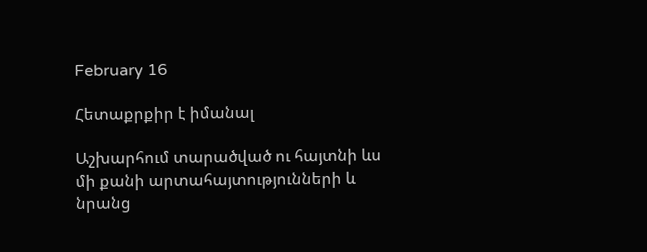February 16

Հետաքրքիր է իմանալ

Աշխարհում տարածված ու հայտնի ևս մի քանի արտահայտությունների և նրանց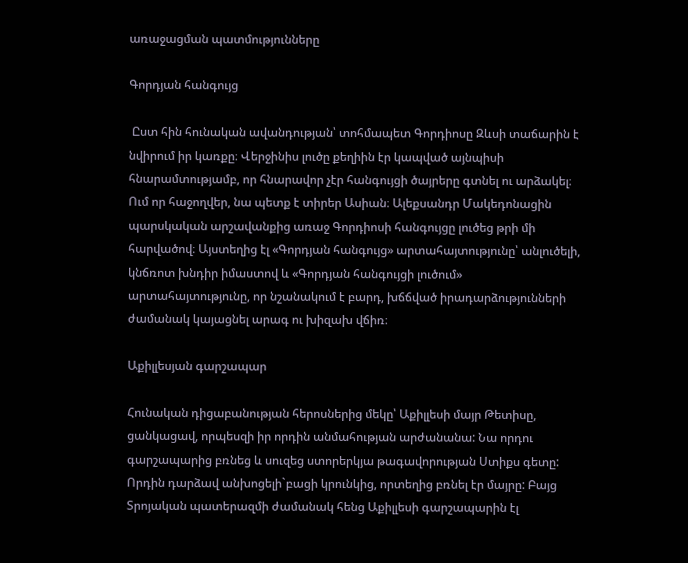առաջացման պատմությունները

Գորդյան հանգույց

 Ըստ հին հունական ավանդության՝ տոհմապետ Գորդիոսը Զևսի տաճարին է նվիրում իր կառքը։ Վերջինիս լուծը քեղիին էր կապված այնպիսի հնարամտությամբ, որ հնարավոր չէր հանգույցի ծայրերը գտնել ու արձակել։ Ում որ հաջողվեր, նա պետք է տիրեր Ասիան։ Ալեքսանդր Մակեդոնացին պարսկական արշավանքից առաջ Գորդիոսի հանգույցը լուծեց թրի մի հարվածով։ Այստեղից էլ «Գորդյան հանգույց» արտահայտությունը՝ անլուծելի, կնճռոտ խնդիր իմաստով և «Գորդյան հանգույցի լուծում» արտահայտությունը, որ նշանակում է բարդ, խճճված իրադարձությունների ժամանակ կայացնել արագ ու խիզախ վճիռ։

Աքիլլեսյան գարշապար

Հունական դիցաբանության հերոսներից մեկը՝ Աքիլլեսի մայր Թետիսը, ցանկացավ, որպեսզի իր որդին անմահության արժանանա: Նա որդու գարշապարից բռնեց և սուզեց ստորերկյա թագավորության Ստիքս գետը: Որդին դարձավ անխոցելի`բացի կրունկից, որտեղից բռնել էր մայրը: Բայց Տրոյական պատերազմի ժամանակ հենց Աքիլլեսի գարշապարին էլ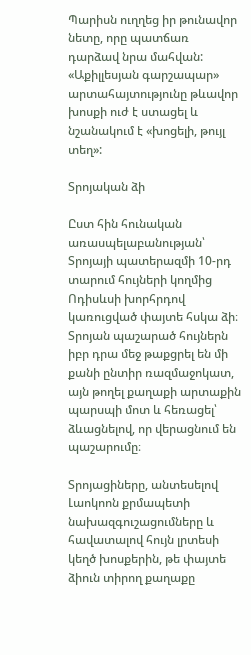Պարիսն ուղղեց իր թունավոր նետը, որը պատճառ դարձավ նրա մահվան: «Աքիլլեսյան գարշապար» արտահայտությունը թևավոր խոսքի ուժ է ստացել և նշանակում է «խոցելի, թույլ տեղ»:

Տրոյական ձի

Ըստ հին հունական առասպելաբանության՝ Տրոյայի պատերազմի 10-րդ տարում հույների կողմից Ոդիսևսի խորհրդով կառուցված փայտե հսկա ձի։ Տրոյան պաշարած հույներն իբր դրա մեջ թաքցրել են մի քանի ընտիր ռազմաջոկատ, այն թողել քաղաքի արտաքին պարսպի մոտ և հեռացել՝ ձևացնելով, որ վերացնում են պաշարումը։

Տրոյացիները, անտեսելով Լաոկոոն քրմապետի նախազգուշացումները և հավատալով հույն լրտեսի կեղծ խոսքերին, թե փայտե ձիուն տիրող քաղաքը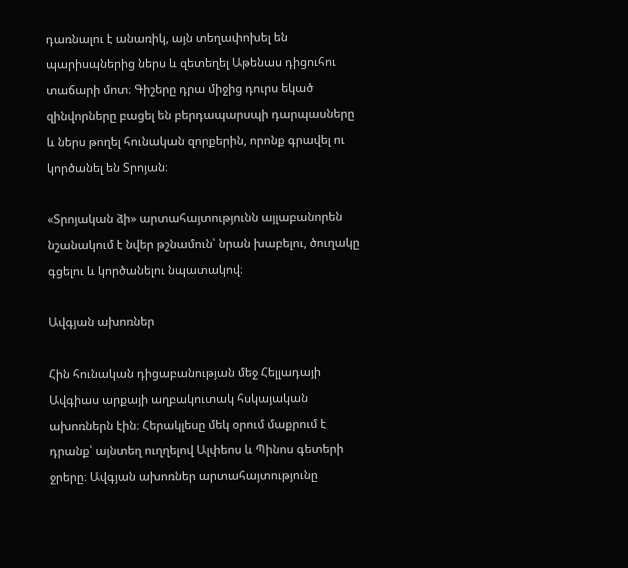դառնալու է անառիկ, այն տեղափոխել են պարիսպներից ներս և զետեղել Աթենաս դիցուհու տաճարի մոտ։ Գիշերը դրա միջից դուրս եկած զինվորները բացել են բերդապարսպի դարպասները և ներս թողել հունական զորքերին, որոնք գրավել ու կործանել են Տրոյան։

«Տրոյական ձի» արտահայտությունն այլաբանորեն նշանակում է նվեր թշնամուն՝ նրան խաբելու, ծուղակը գցելու և կործանելու նպատակով։

Ավգյան ախոռներ

Հին հունական դիցաբանության մեջ Հելլադայի Ավգիաս արքայի աղբակուտակ հսկայական ախոռներն էին։ Հերակլեսը մեկ օրում մաքրում է դրանք՝ այնտեղ ուղղելով Ալփեոս և Պինոս գետերի ջրերը։ Ավգյան ախոռներ արտահայտությունը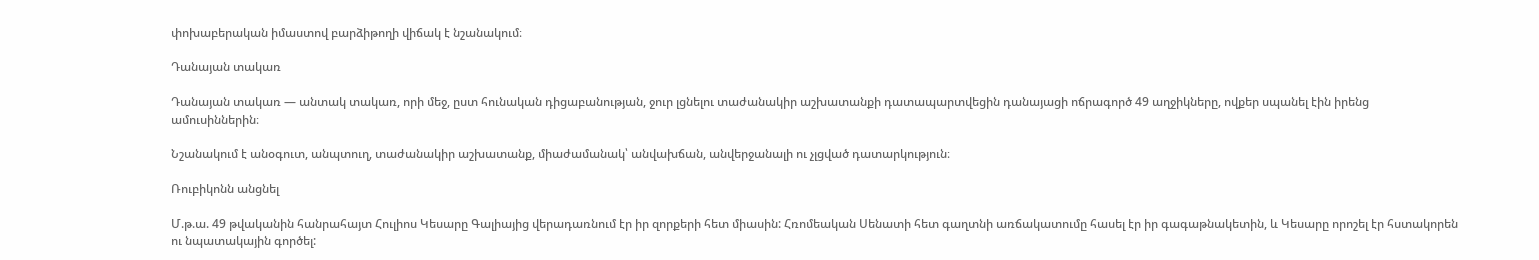փոխաբերական իմաստով բարձիթողի վիճակ է նշանակում։

Դանայան տակառ

Դանայան տակառ — անտակ տակառ, որի մեջ, ըստ հունական դիցաբանության, ջուր լցնելու տաժանակիր աշխատանքի դատապարտվեցին դանայացի ոճրագործ 49 աղջիկները, ովքեր սպանել էին իրենց ամուսիններին։

Նշանակում է անօգուտ, անպտուղ, տաժանակիր աշխատանք, միաժամանակ՝ անվախճան, անվերջանալի ու չլցված դատարկություն։

Ռուբիկոնն անցնել

Մ.թ.ա. 49 թվականին հանրահայտ Հուլիոս Կեսարը Գալիայից վերադառնում էր իր զորքերի հետ միասին: Հռոմեական Սենատի հետ գաղտնի առճակատումը հասել էր իր գագաթնակետին, և Կեսարը որոշել էր հստակորեն ու նպատակային գործել: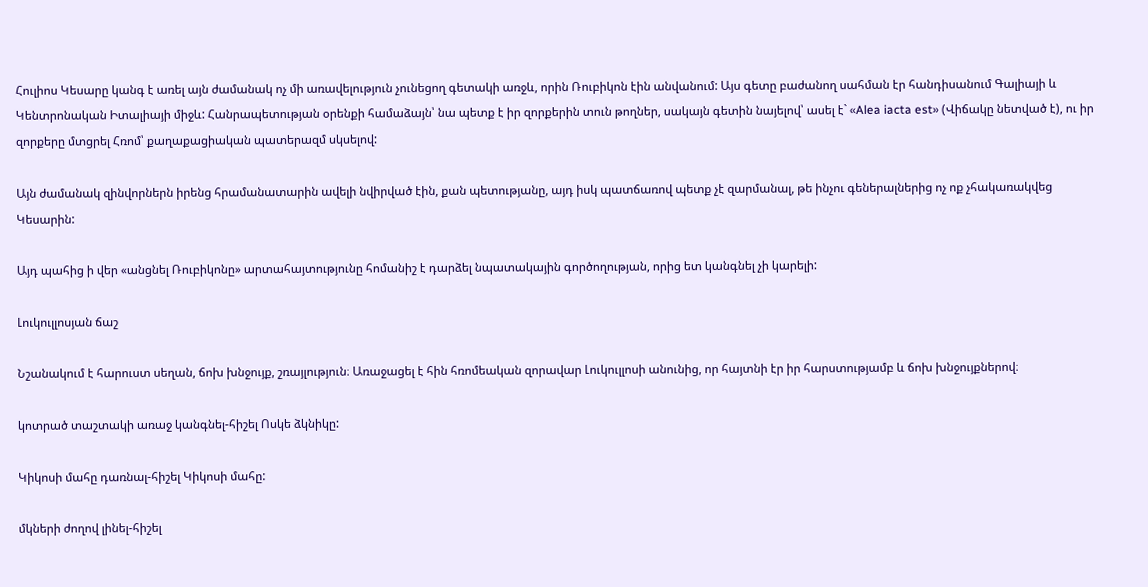Հուլիոս Կեսարը կանգ է առել այն ժամանակ ոչ մի առավելություն չունեցող գետակի առջև, որին Ռուբիկոն էին անվանում: Այս գետը բաժանող սահման էր հանդիսանում Գալիայի և Կենտրոնական Իտալիայի միջև: Հանրապետության օրենքի համաձայն՝ նա պետք է իր զորքերին տուն թողներ, սակայն գետին նայելով՝ ասել է` «Alea iacta est» (Վիճակը նետված է), ու իր զորքերը մտցրել Հռոմ՝ քաղաքացիական պատերազմ սկսելով:

Այն ժամանակ զինվորներն իրենց հրամանատարին ավելի նվիրված էին, քան պետությանը, այդ իսկ պատճառով պետք չէ զարմանալ, թե ինչու գեներալներից ոչ ոք չհակառակվեց Կեսարին:

Այդ պահից ի վեր «անցնել Ռուբիկոնը» արտահայտությունը հոմանիշ է դարձել նպատակային գործողության, որից ետ կանգնել չի կարելի:

Լուկուլլոսյան ճաշ

Նշանակում է հարուստ սեղան, ճոխ խնջույք, շռայլություն։ Առաջացել է հին հռոմեական զորավար Լուկուլլոսի անունից, որ հայտնի էր իր հարստությամբ և ճոխ խնջույքներով։

կոտրած տաշտակի առաջ կանգնել-հիշել Ոսկե ձկնիկը:

Կիկոսի մահը դառնալ-հիշել Կիկոսի մահը:

մկների ժողով լինել-հիշել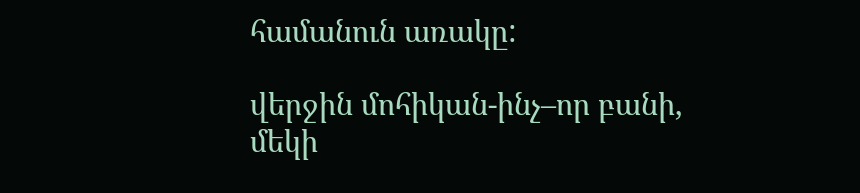համանուն առակը:

վերջին մոհիկան-ինչ–որ բանի, մեկի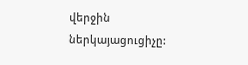վերջին ներկայացուցիչը: